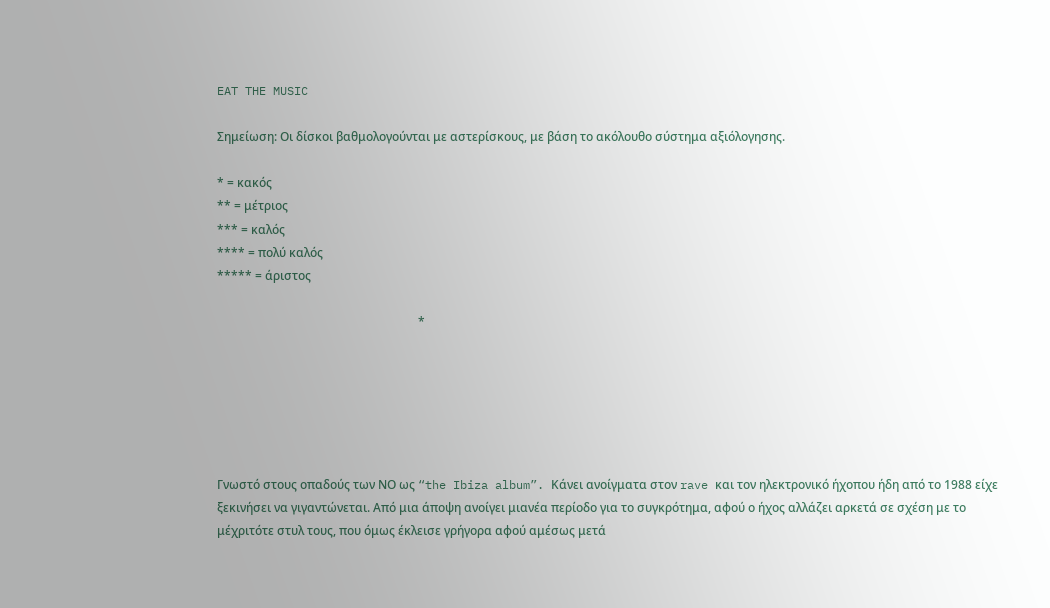EAT THE MUSIC

Σημείωση: Οι δίσκοι βαθμολογούνται με αστερίσκους, με βάση το ακόλουθο σύστημα αξιόλογησης.

* = κακός
** = μέτριος
*** = καλός
**** = πολύ καλός
***** = άριστος

                                                                   *






Γνωστό στους οπαδούς των ΝΟ ως “the Ibiza album”. Κάνει ανοίγματα στον rave και τον ηλεκτρονικό ήχοπου ήδη από το 1988 είχε ξεκινήσει να γιγαντώνεται. Από μια άποψη ανοίγει μιανέα περίοδο για το συγκρότημα, αφού ο ήχος αλλάζει αρκετά σε σχέση με το μέχριτότε στυλ τους, που όμως έκλεισε γρήγορα αφού αμέσως μετά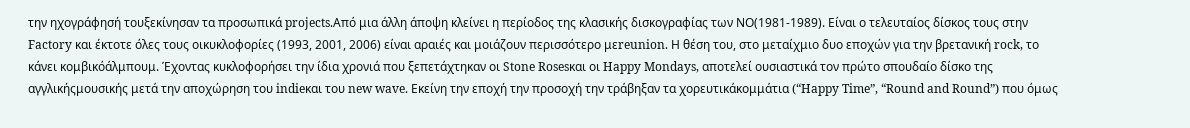την ηχογράφησή τουξεκίνησαν τα προσωπικά projects.Από μια άλλη άποψη κλείνει η περίοδος της κλασικής δισκογραφίας των ΝΟ(1981-1989). Είναι ο τελευταίος δίσκος τους στην Factory και έκτοτε όλες τους οικυκλοφορίες (1993, 2001, 2006) είναι αραιές και μοιάζουν περισσότερο μεreunion. Η θέση του, στο μεταίχμιο δυο εποχών για την βρετανική rock, το κάνει κομβικόάλμπουμ. Έχοντας κυκλοφορήσει την ίδια χρονιά που ξεπετάχτηκαν οι Stone Rosesκαι οι Happy Mondays, αποτελεί ουσιαστικά τον πρώτο σπουδαίο δίσκο της αγγλικήςμουσικής μετά την αποχώρηση του indieκαι του new wave. Εκείνη την εποχή την προσοχή την τράβηξαν τα χορευτικάκομμάτια (“Happy Time”, “Round and Round”) που όμως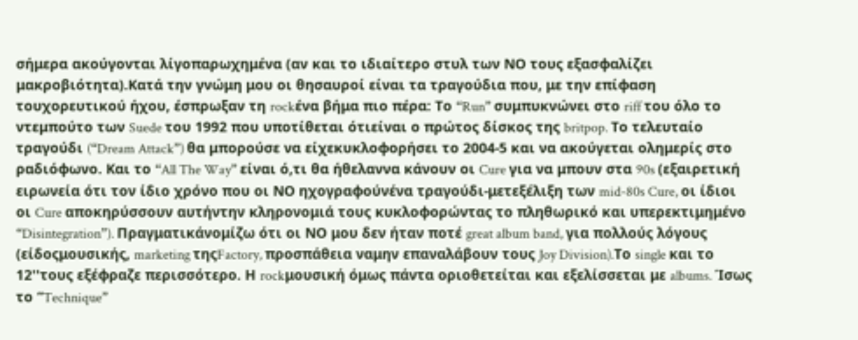σήμερα ακούγονται λίγοπαρωχημένα (αν και το ιδιαίτερο στυλ των ΝΟ τους εξασφαλίζει μακροβιότητα).Κατά την γνώμη μου οι θησαυροί είναι τα τραγούδια που, με την επίφαση τουχορευτικού ήχου, έσπρωξαν τη rockένα βήμα πιο πέρα: Το “Run” συμπυκνώνει στο riff του όλο το ντεμπούτο των Suede του 1992 που υποτίθεται ότιείναι ο πρώτος δίσκος της britpop. Το τελευταίο τραγούδι (“Dream Attack”) θα μπορούσε να είχεκυκλοφορήσει το 2004-5 και να ακούγεται ολημερίς στο ραδιόφωνο. Και το “All The Way” είναι ό,τι θα ήθελαννα κάνουν οι Cure για να μπουν στα 90s (εξαιρετική ειρωνεία ότι τον ίδιο χρόνο που οι ΝΟ ηχογραφούνένα τραγούδι-μετεξέλιξη των mid-80s Cure, οι ίδιοι οι Cure αποκηρύσσουν αυτήντην κληρονομιά τους κυκλοφορώντας τo πληθωρικό και υπερεκτιμημένο “Disintegration”). Πραγματικάνομίζω ότι οι ΝΟ μου δεν ήταν ποτέ great album band, για πολλούς λόγους (είδοςμουσικής, marketing τηςFactory, προσπάθεια ναμην επαναλάβουν τους Joy Division).Το single και το 12''τους εξέφραζε περισσότερο. Η rockμουσική όμως πάντα οριοθετείται και εξελίσσεται με albums. Ίσως τo “Technique”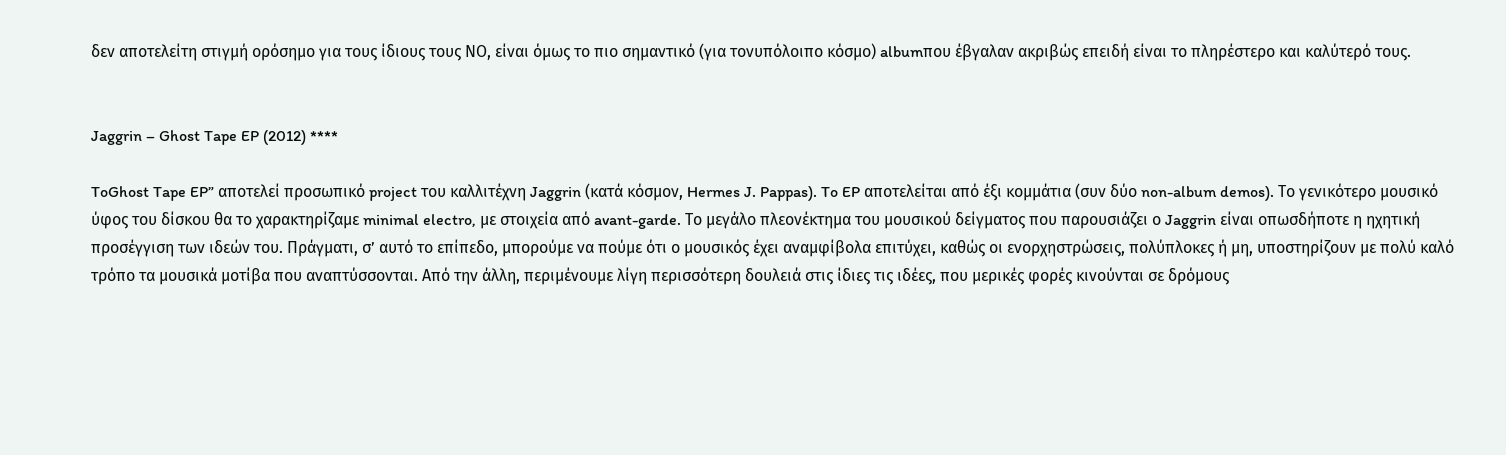δεν αποτελείτη στιγμή ορόσημο για τους ίδιους τους ΝΟ, είναι όμως το πιο σημαντικό (για τονυπόλοιπο κόσμο) albumπου έβγαλαν ακριβώς επειδή είναι το πληρέστερο και καλύτερό τους.


Jaggrin – Ghost Tape EP (2012) ****

ToGhost Tape EP” αποτελεί προσωπικό project του καλλιτέχνη Jaggrin (κατά κόσμον, Hermes J. Pappas). To EP αποτελείται από έξι κομμάτια (συν δύο non-album demos). Το γενικότερο μουσικό ύφος του δίσκου θα το χαρακτηρίζαμε minimal electro, με στοιχεία από avant-garde. Το μεγάλο πλεονέκτημα του μουσικού δείγματος που παρουσιάζει ο Jaggrin είναι οπωσδήποτε η ηχητική προσέγγιση των ιδεών του. Πράγματι, σ’ αυτό το επίπεδο, μπορούμε να πούμε ότι ο μουσικός έχει αναμφίβολα επιτύχει, καθώς οι ενορχηστρώσεις, πολύπλοκες ή μη, υποστηρίζουν με πολύ καλό τρόπο τα μουσικά μοτίβα που αναπτύσσονται. Από την άλλη, περιμένουμε λίγη περισσότερη δουλειά στις ίδιες τις ιδέες, που μερικές φορές κινούνται σε δρόμους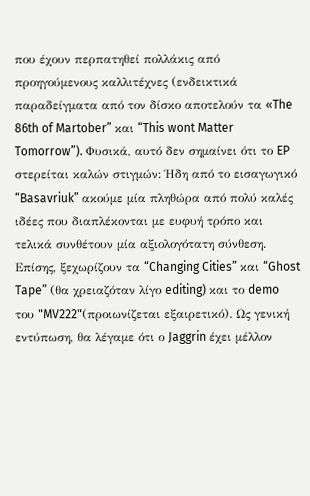που έχουν περπατηθεί πολλάκις από προηγούμενους καλλιτέχνες (ενδεικτικά παραδείγματα από τον δίσκο αποτελούν τα «The 86th of Martober” και “This wont Matter Tomorrow”). Φυσικά, αυτό δεν σημαίνει ότι το EP στερείται καλών στιγμών: Ήδη από το εισαγωγικό “Basavriuk” ακούμε μία πληθώρα από πολύ καλές ιδέες που διαπλέκονται με ευφυή τρόπο και τελικά συνθέτουν μία αξιολογότατη σύνθεση. Επίσης, ξεχωρίζουν τα “Changing Cities” και “Ghost Tape” (θα χρειαζόταν λίγο editing) και το demo του "MV222"(προιωνίζεται εξαιρετικό). Ως γενική εντύπωση, θα λέγαμε ότι ο Jaggrin έχει μέλλον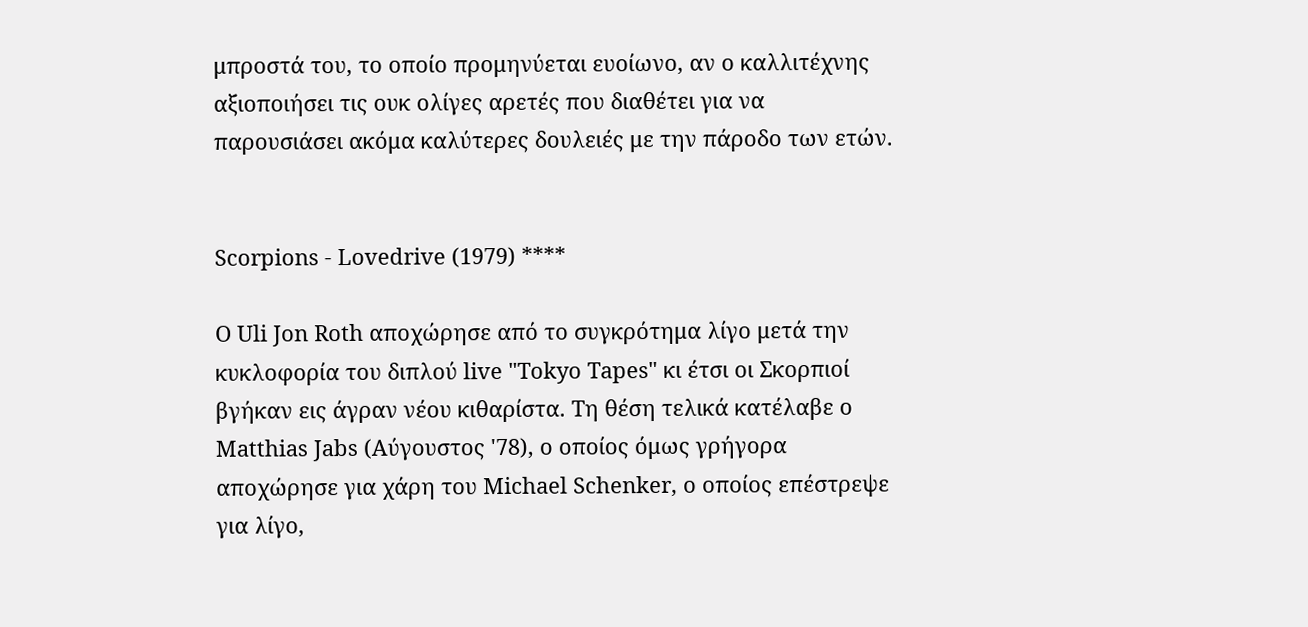μπροστά του, το οποίο προμηνύεται ευοίωνο, αν ο καλλιτέχνης αξιοποιήσει τις ουκ ολίγες αρετές που διαθέτει για να παρουσιάσει ακόμα καλύτερες δουλειές με την πάροδο των ετών.


Scorpions - Lovedrive (1979) ****

Ο Uli Jon Roth αποχώρησε από το συγκρότημα λίγο μετά την κυκλοφορία του διπλού live "Tokyo Tapes" κι έτσι οι Σκορπιοί βγήκαν εις άγραν νέου κιθαρίστα. Τη θέση τελικά κατέλαβε ο Matthias Jabs (Αύγουστος '78), ο οποίος όμως γρήγορα αποχώρησε για χάρη του Michael Schenker, ο οποίος επέστρεψε για λίγο,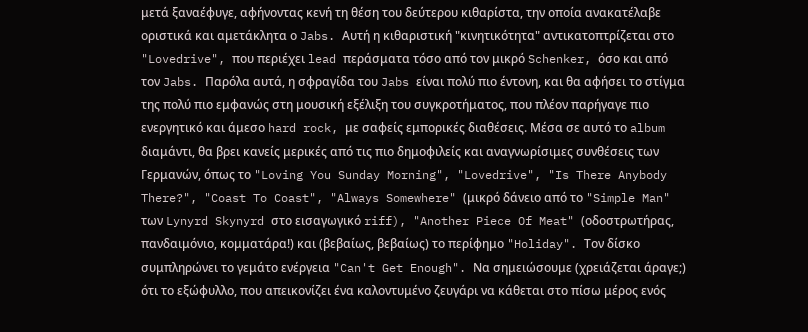μετά ξαναέφυγε, αφήνοντας κενή τη θέση του δεύτερου κιθαρίστα, την οποία ανακατέλαβε οριστικά και αμετάκλητα ο Jabs. Αυτή η κιθαριστική "κινητικότητα" αντικατοπτρίζεται στο "Lovedrive", που περιέχει lead περάσματα τόσο από τον μικρό Schenker, όσο και από τον Jabs. Παρόλα αυτά, η σφραγίδα του Jabs είναι πολύ πιο έντονη, και θα αφήσει το στίγμα της πολύ πιο εμφανώς στη μουσική εξέλιξη του συγκροτήματος, που πλέον παρήγαγε πιο ενεργητικό και άμεσο hard rock, με σαφείς εμπορικές διαθέσεις. Μέσα σε αυτό το album διαμάντι, θα βρει κανείς μερικές από τις πιο δημοφιλείς και αναγνωρίσιμες συνθέσεις των Γερμανών, όπως το "Loving You Sunday Morning", "Lovedrive", "Is There Anybody There?", "Coast To Coast", "Always Somewhere" (μικρό δάνειο από το "Simple Man" των Lynyrd Skynyrd στο εισαγωγικό riff), "Another Piece Of Meat" (οδοστρωτήρας, πανδαιμόνιο, κομματάρα!) και (βεβαίως, βεβαίως) το περίφημο "Holiday". Τον δίσκο συμπληρώνει το γεμάτο ενέργεια "Can't Get Enough". Να σημειώσουμε (χρειάζεται άραγε;) ότι το εξώφυλλο, που απεικονίζει ένα καλοντυμένο ζευγάρι να κάθεται στο πίσω μέρος ενός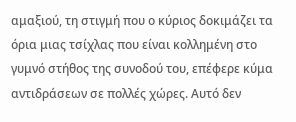αμαξιού, τη στιγμή που ο κύριος δοκιμάζει τα όρια μιας τσίχλας που είναι κολλημένη στο γυμνό στήθος της συνοδού του, επέφερε κύμα αντιδράσεων σε πολλές χώρες. Αυτό δεν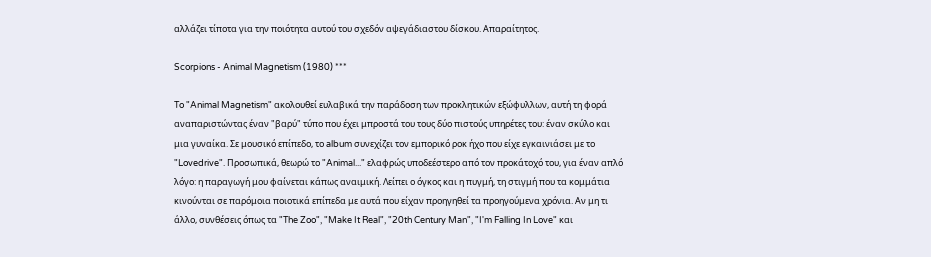αλλάζει τίποτα για την ποιότητα αυτού του σχεδόν αψεγάδιαστου δίσκου. Απαραίτητος.

Scorpions - Animal Magnetism (1980) ***

To "Animal Magnetism" ακολουθεί ευλαβικά την παράδοση των προκλητικών εξώφυλλων, αυτή τη φορά αναπαριστώντας έναν "βαρύ" τύπο που έχει μπροστά του τους δύο πιστούς υπηρέτες του: έναν σκύλο και μια γυναίκα. Σε μουσικό επίπεδο, το album συνεχίζει τον εμπορικό ροκ ήχο που είχε εγκαινιάσει με το "Lovedrive". Προσωπικά, θεωρώ το "Animal..." ελαφρώς υποδεέστερο από τον προκάτοχό του, για έναν απλό λόγο: η παραγωγή μου φαίνεται κάπως αναιμική. Λείπει ο όγκος και η πυγμή, τη στιγμή που τα κομμάτια κινούνται σε παρόμοια ποιοτικά επίπεδα με αυτά που είχαν προηγηθεί τα προηγούμενα χρόνια. Αν μη τι άλλο, συνθέσεις όπως τα "The Zoo", "Make It Real", "20th Century Man", "I'm Falling In Love" και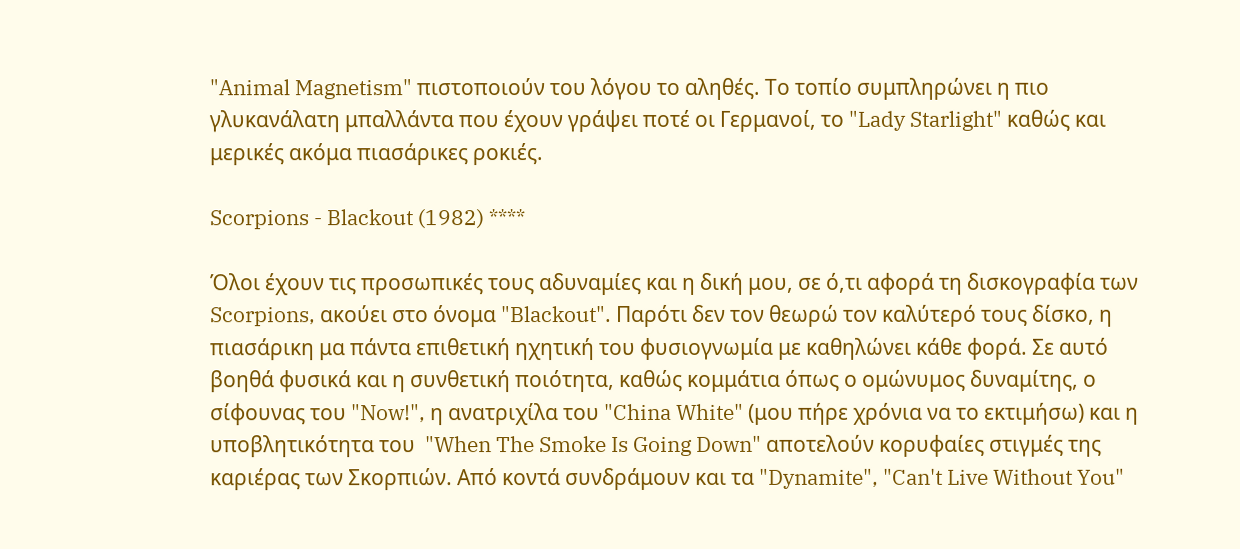"Animal Magnetism" πιστοποιούν του λόγου το αληθές. Το τοπίο συμπληρώνει η πιο γλυκανάλατη μπαλλάντα που έχουν γράψει ποτέ οι Γερμανοί, το "Lady Starlight" καθώς και μερικές ακόμα πιασάρικες ροκιές.

Scorpions - Blackout (1982) ****

Όλοι έχουν τις προσωπικές τους αδυναμίες και η δική μου, σε ό,τι αφορά τη δισκογραφία των Scorpions, ακούει στο όνομα "Blackout". Παρότι δεν τον θεωρώ τον καλύτερό τους δίσκο, η πιασάρικη μα πάντα επιθετική ηχητική του φυσιογνωμία με καθηλώνει κάθε φορά. Σε αυτό βοηθά φυσικά και η συνθετική ποιότητα, καθώς κομμάτια όπως ο ομώνυμος δυναμίτης, ο σίφουνας του "Now!", η ανατριχίλα του "China White" (μου πήρε χρόνια να το εκτιμήσω) και η υποβλητικότητα του  "When The Smoke Is Going Down" αποτελούν κορυφαίες στιγμές της καριέρας των Σκορπιών. Από κοντά συνδράμουν και τα "Dynamite", "Can't Live Without You"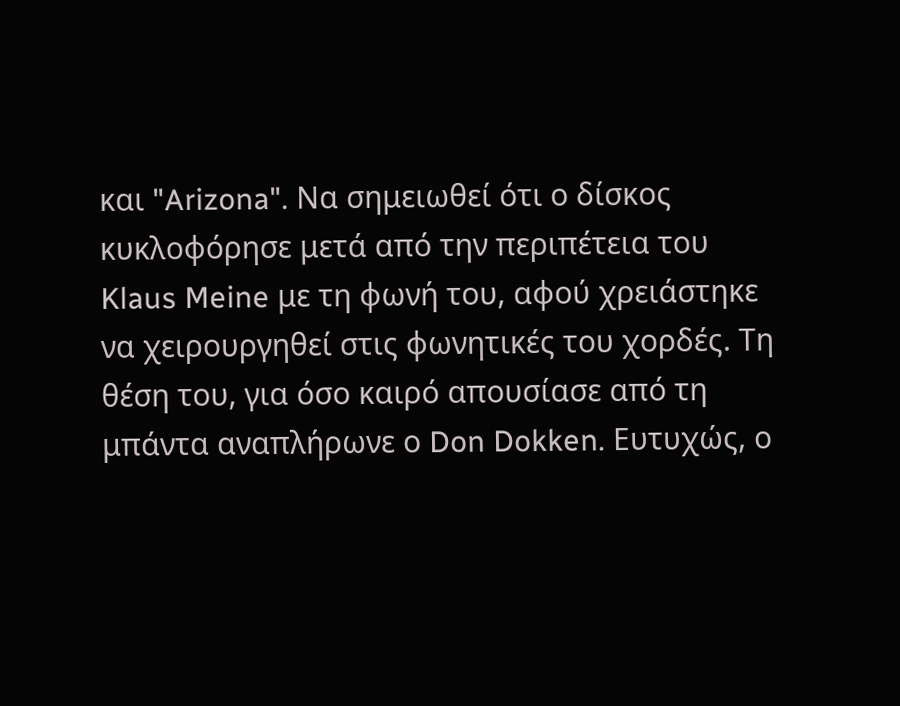και "Arizona". Να σημειωθεί ότι ο δίσκος κυκλοφόρησε μετά από την περιπέτεια του Klaus Meine με τη φωνή του, αφού χρειάστηκε να χειρουργηθεί στις φωνητικές του χορδές. Tη θέση του, για όσο καιρό απουσίασε από τη μπάντα αναπλήρωνε ο Don Dokken. Ευτυχώς, ο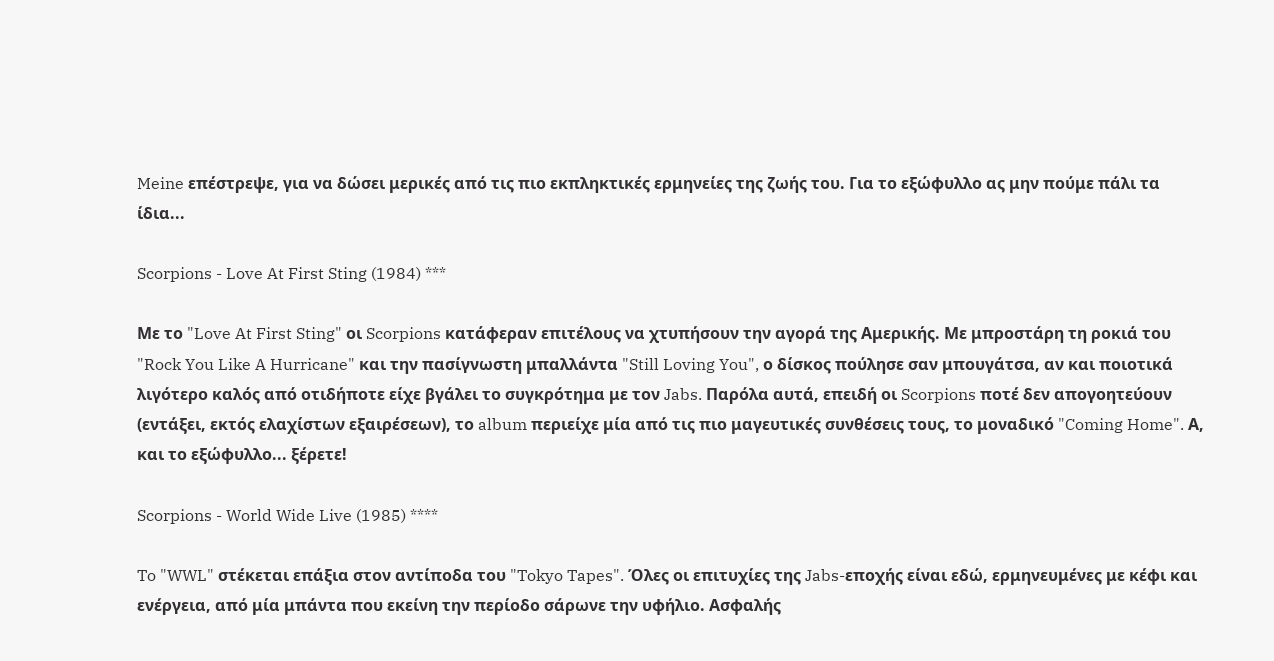Meine επέστρεψε, για να δώσει μερικές από τις πιο εκπληκτικές ερμηνείες της ζωής του. Για το εξώφυλλο ας μην πούμε πάλι τα ίδια...

Scorpions - Love At First Sting (1984) ***

Με το "Love At First Sting" οι Scorpions κατάφεραν επιτέλους να χτυπήσουν την αγορά της Αμερικής. Με μπροστάρη τη ροκιά του "Rock You Like A Hurricane" και την πασίγνωστη μπαλλάντα "Still Loving You", ο δίσκος πούλησε σαν μπουγάτσα, αν και ποιοτικά λιγότερο καλός από οτιδήποτε είχε βγάλει το συγκρότημα με τον Jabs. Παρόλα αυτά, επειδή οι Scorpions ποτέ δεν απογοητεύουν (εντάξει, εκτός ελαχίστων εξαιρέσεων), το album περιείχε μία από τις πιο μαγευτικές συνθέσεις τους, το μοναδικό "Coming Home". Α, και το εξώφυλλο... ξέρετε!

Scorpions - World Wide Live (1985) ****

To "WWL" στέκεται επάξια στον αντίποδα του "Tokyo Tapes". Όλες οι επιτυχίες της Jabs-εποχής είναι εδώ, ερμηνευμένες με κέφι και ενέργεια, από μία μπάντα που εκείνη την περίοδο σάρωνε την υφήλιο. Ασφαλής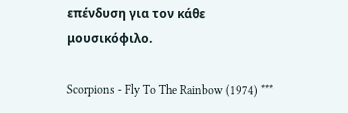επένδυση για τον κάθε μουσικόφιλο.

Scorpions - Fly To The Rainbow (1974) ***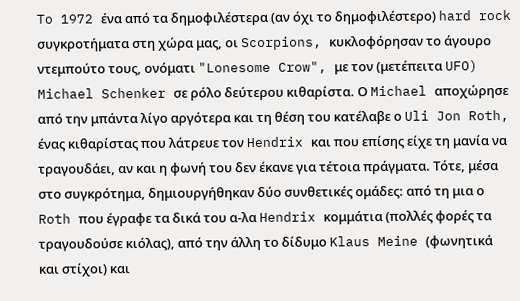To 1972 ένα από τα δημοφιλέστερα (αν όχι το δημοφιλέστερο) hard rock συγκροτήματα στη χώρα μας, οι Scorpions, κυκλοφόρησαν το άγουρο ντεμπούτο τους, ονόματι "Lonesome Crow", με τον (μετέπειτα UFO) Michael Schenker σε ρόλο δεύτερου κιθαρίστα. Ο Michael αποχώρησε από την μπάντα λίγο αργότερα και τη θέση του κατέλαβε ο Uli Jon Roth, ένας κιθαρίστας που λάτρευε τον Hendrix και που επίσης είχε τη μανία να τραγουδάει, αν και η φωνή του δεν έκανε για τέτοια πράγματα. Τότε, μέσα στο συγκρότημα, δημιουργήθηκαν δύο συνθετικές ομάδες: από τη μια ο Roth που έγραφε τα δικά του α-λα Hendrix κομμάτια (πολλές φορές τα τραγουδούσε κιόλας), από την άλλη το δίδυμο Klaus Meine (φωνητικά και στίχοι) και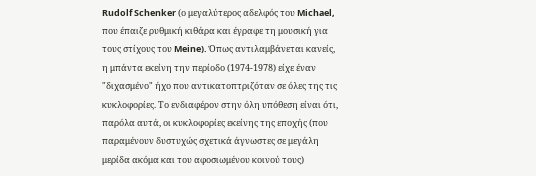Rudolf Schenker (ο μεγαλύτερος αδελφός του Michael, που έπαιζε ρυθμική κιθάρα και έγραφε τη μουσική για τους στίχους του Meine). Όπως αντιλαμβάνεται κανείς, η μπάντα εκείνη την περίοδο (1974-1978) είχε έναν "διχασμένο" ήχο που αντικατοπτριζόταν σε όλες της τις κυκλοφορίες. Το ενδιαφέρον στην όλη υπόθεση είναι ότι, παρόλα αυτά, οι κυκλοφορίες εκείνης της εποχής (που παραμένουν δυστυχώς σχετικά άγνωστες σε μεγάλη μερίδα ακόμα και του αφοσιωμένου κοινού τους)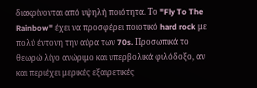διακρίνονται από υψηλή ποιότητα. Το "Fly To The Rainbow" έχει να προσφέρει ποιοτικό hard rock με πολύ έντονη την αύρα των 70s. Προσωπικά το θεωρώ λίγο ανώριμο και υπερβολικά φιλόδοξο, αν και περιέχει μερικές εξαιρετικές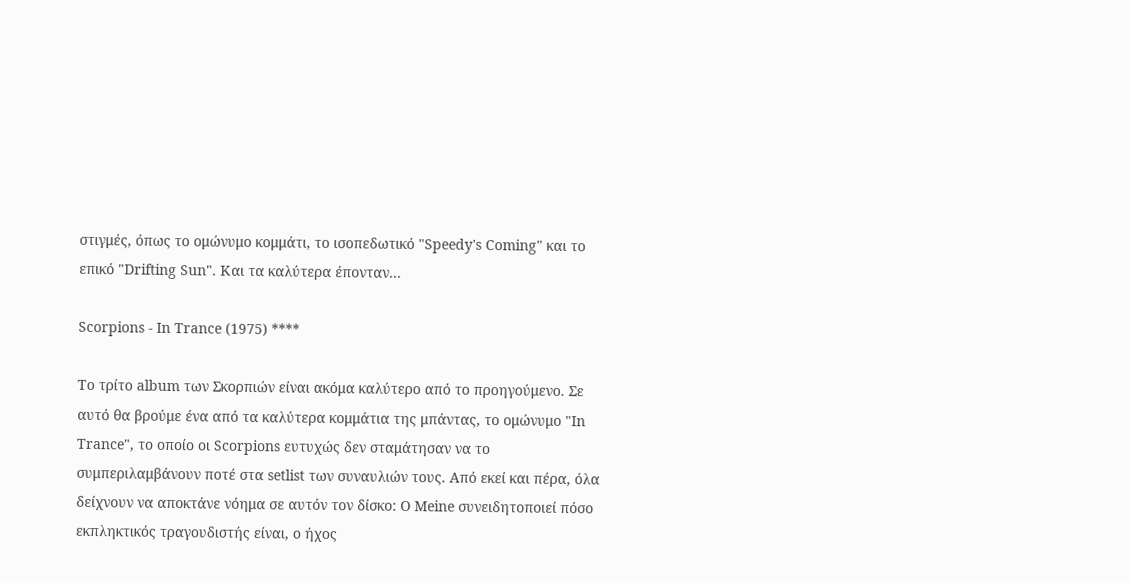στιγμές, όπως το ομώνυμο κομμάτι, το ισοπεδωτικό "Speedy's Coming" και το επικό "Drifting Sun". Και τα καλύτερα έπονταν...

Scorpions - In Trance (1975) ****

Το τρίτο album των Σκορπιών είναι ακόμα καλύτερο από το προηγούμενο. Σε αυτό θα βρούμε ένα από τα καλύτερα κομμάτια της μπάντας, το ομώνυμο "In Trance", το οποίο οι Scorpions ευτυχώς δεν σταμάτησαν να το συμπεριλαμβάνουν ποτέ στα setlist των συναυλιών τους. Από εκεί και πέρα, όλα δείχνουν να αποκτάνε νόημα σε αυτόν τον δίσκο: Ο Meine συνειδητοποιεί πόσο εκπληκτικός τραγουδιστής είναι, ο ήχος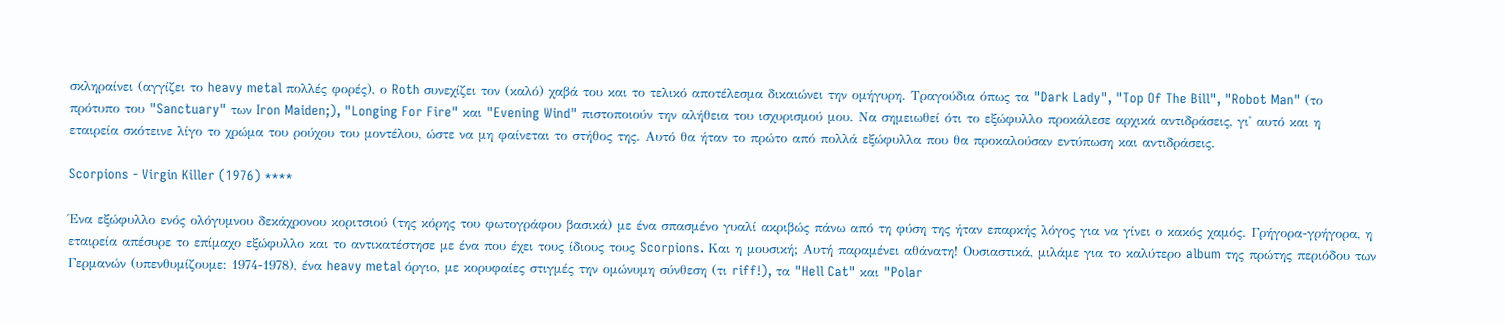σκληραίνει (αγγίζει το heavy metal πολλές φορές), ο Roth συνεχίζει τον (καλό) χαβά του και το τελικό αποτέλεσμα δικαιώνει την ομήγυρη. Τραγούδια όπως τα "Dark Lady", "Top Of The Bill", "Robot Man" (το πρότυπο του "Sanctuary" των Iron Maiden;), "Longing For Fire" και "Evening Wind" πιστοποιούν την αλήθεια του ισχυρισμού μου. Να σημειωθεί ότι το εξώφυλλο προκάλεσε αρχικά αντιδράσεις, γι' αυτό και η εταιρεία σκότεινε λίγο το χρώμα του ρούχου του μοντέλου, ώστε να μη φαίνεται το στήθος της. Αυτό θα ήταν το πρώτο από πολλά εξώφυλλα που θα προκαλούσαν εντύπωση και αντιδράσεις.

Scorpions - Virgin Killer (1976) ****

Ένα εξώφυλλο ενός ολόγυμνου δεκάχρονου κοριτσιού (της κόρης του φωτογράφου βασικά) με ένα σπασμένο γυαλί ακριβώς πάνω από τη φύση της ήταν επαρκής λόγος για να γίνει ο κακός χαμός. Γρήγορα-γρήγορα, η εταιρεία απέσυρε το επίμαχο εξώφυλλο και το αντικατέστησε με ένα που έχει τους ίδιους τους Scorpions. Και η μουσική; Αυτή παραμένει αθάνατη! Ουσιαστικά, μιλάμε για το καλύτερο album της πρώτης περιόδου των Γερμανών (υπενθυμίζουμε: 1974-1978), ένα heavy metal όργιο, με κορυφαίες στιγμές την ομώνυμη σύνθεση (τι riff!), τα "Hell Cat" και "Polar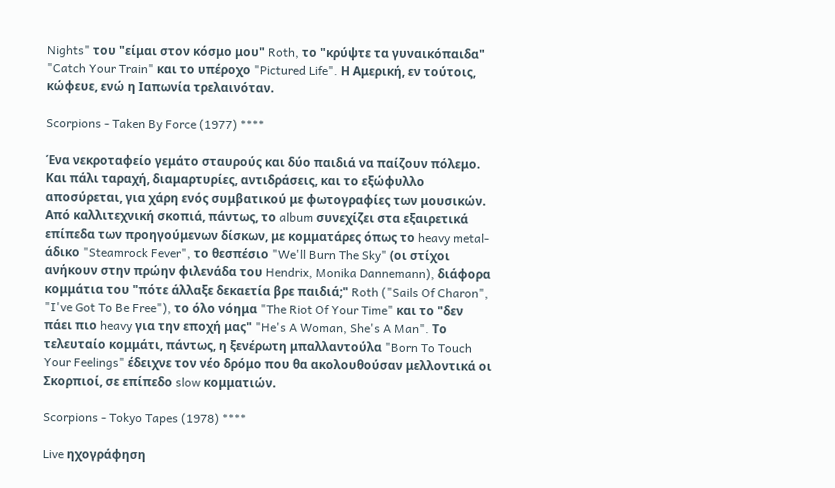Nights" του "είμαι στον κόσμο μου" Roth, το "κρύψτε τα γυναικόπαιδα" "Catch Your Train" και το υπέροχο "Pictured Life". Η Αμερική, εν τούτοις, κώφευε, ενώ η Ιαπωνία τρελαινόταν.

Scorpions - Taken By Force (1977) ****

Ένα νεκροταφείο γεμάτο σταυρούς και δύο παιδιά να παίζουν πόλεμο. Και πάλι ταραχή, διαμαρτυρίες, αντιδράσεις, και το εξώφυλλο αποσύρεται, για χάρη ενός συμβατικού με φωτογραφίες των μουσικών. Από καλλιτεχνική σκοπιά, πάντως, το album συνεχίζει στα εξαιρετικά επίπεδα των προηγούμενων δίσκων, με κομματάρες όπως το heavy metal-άδικο "Steamrock Fever", το θεσπέσιο "We'll Burn The Sky" (οι στίχοι ανήκουν στην πρώην φιλενάδα του Hendrix, Monika Dannemann), διάφορα κομμάτια του "πότε άλλαξε δεκαετία βρε παιδιά;" Roth ("Sails Of Charon", "I've Got To Be Free"), το όλο νόημα "The Riot Of Your Time" και το "δεν πάει πιο heavy για την εποχή μας" "He's A Woman, She's A Man". Το τελευταίο κομμάτι, πάντως, η ξενέρωτη μπαλλαντούλα "Born To Touch Your Feelings" έδειχνε τον νέο δρόμο που θα ακολουθούσαν μελλοντικά οι Σκορπιοί, σε επίπεδο slow κομματιών.

Scorpions - Tokyo Tapes (1978) ****

Live ηχογράφηση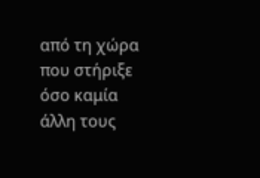από τη χώρα που στήριξε όσο καμία άλλη τους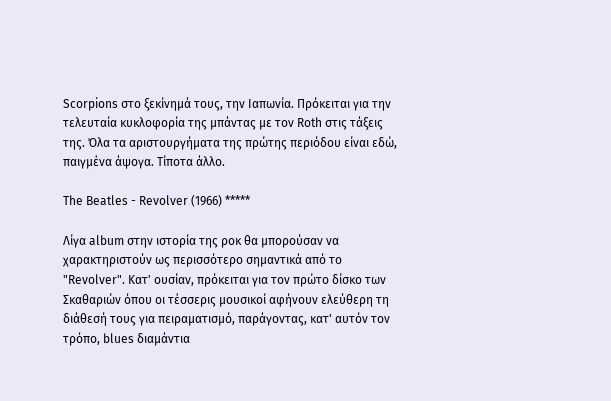Scorpions στο ξεκίνημά τους, την Ιαπωνία. Πρόκειται για την τελευταία κυκλοφορία της μπάντας με τον Roth στις τάξεις της. Όλα τα αριστουργήματα της πρώτης περιόδου είναι εδώ, παιγμένα άψογα. Τίποτα άλλο.

The Beatles - Revolver (1966) *****

Λίγα album στην ιστορία της ροκ θα μπορούσαν να χαρακτηριστούν ως περισσότερο σημαντικά από το "Revolver". Κατ' ουσίαν, πρόκειται για τον πρώτο δίσκο των Σκαθαριών όπου οι τέσσερις μουσικοί αφήνουν ελεύθερη τη διάθεσή τους για πειραματισμό, παράγοντας, κατ' αυτόν τον τρόπο, blues διαμάντια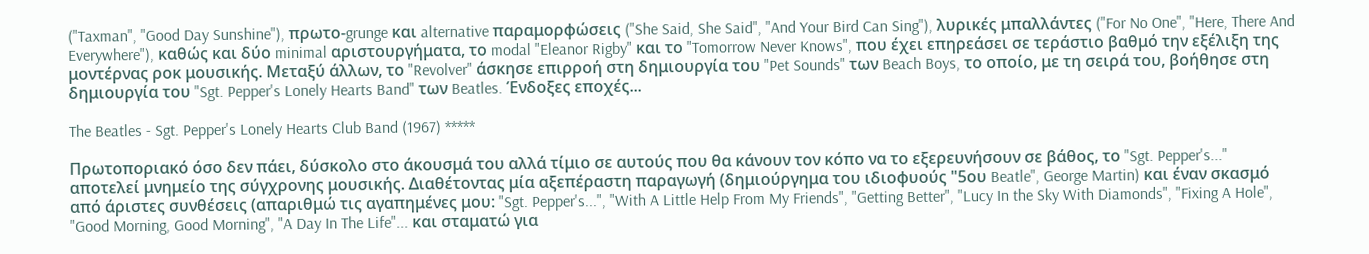("Taxman", "Good Day Sunshine"), πρωτο-grunge και alternative παραμορφώσεις ("She Said, She Said", "And Your Bird Can Sing"), λυρικές μπαλλάντες ("For No One", "Here, There And Everywhere"), καθώς και δύο minimal αριστουργήματα, το modal "Eleanor Rigby" και το "Tomorrow Never Knows", που έχει επηρεάσει σε τεράστιο βαθμό την εξέλιξη της μοντέρνας ροκ μουσικής. Μεταξύ άλλων, το "Revolver" άσκησε επιρροή στη δημιουργία του "Pet Sounds" των Beach Boys, το οποίο, με τη σειρά του, βοήθησε στη δημιουργία του "Sgt. Pepper's Lonely Hearts Band" των Beatles. Ένδοξες εποχές...

The Beatles - Sgt. Pepper's Lonely Hearts Club Band (1967) *****

Πρωτοποριακό όσο δεν πάει, δύσκολο στο άκουσμά του αλλά τίμιο σε αυτούς που θα κάνουν τον κόπο να το εξερευνήσουν σε βάθος, το "Sgt. Pepper's..." αποτελεί μνημείο της σύγχρονης μουσικής. Διαθέτοντας μία αξεπέραστη παραγωγή (δημιούργημα του ιδιοφυούς "5ου Beatle", George Martin) και έναν σκασμό από άριστες συνθέσεις (απαριθμώ τις αγαπημένες μου: "Sgt. Pepper's...", "With A Little Help From My Friends", "Getting Better", "Lucy In the Sky With Diamonds", "Fixing A Hole", "Good Morning, Good Morning", "A Day In The Life"... και σταματώ για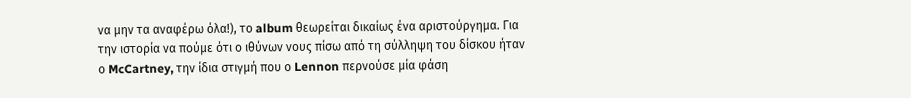να μην τα αναφέρω όλα!), το album θεωρείται δικαίως ένα αριστούργημα. Για την ιστορία να πούμε ότι ο ιθύνων νους πίσω από τη σύλληψη του δίσκου ήταν ο McCartney, την ίδια στιγμή που ο Lennon περνούσε μία φάση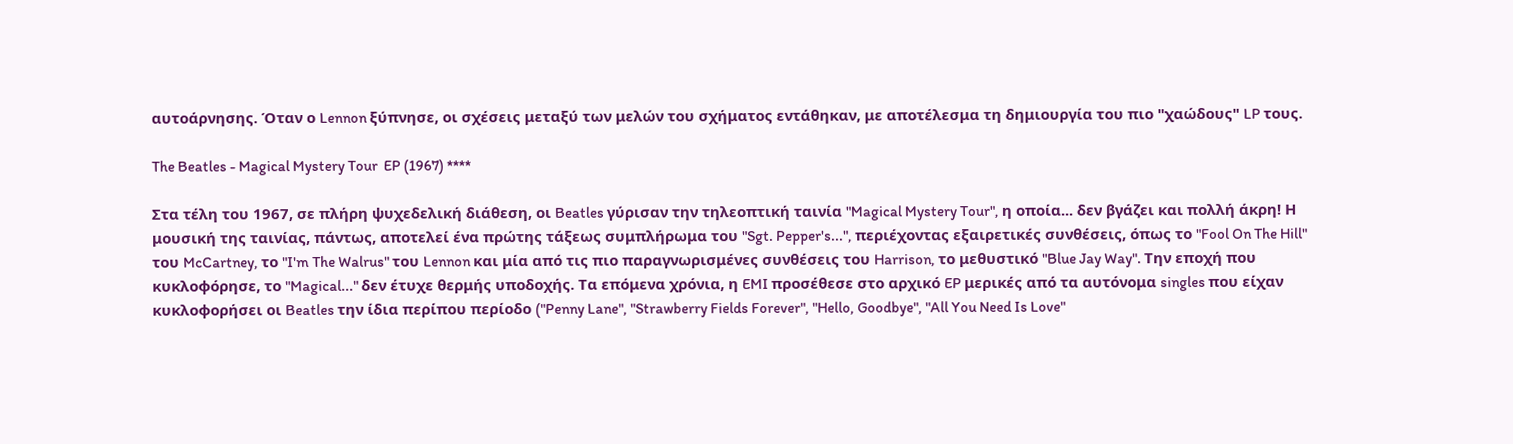αυτοάρνησης. Όταν ο Lennon ξύπνησε, οι σχέσεις μεταξύ των μελών του σχήματος εντάθηκαν, με αποτέλεσμα τη δημιουργία του πιο "χαώδους" LP τους.

The Beatles - Magical Mystery Tour  EP (1967) ****

Στα τέλη του 1967, σε πλήρη ψυχεδελική διάθεση, οι Beatles γύρισαν την τηλεοπτική ταινία "Magical Mystery Tour", η οποία... δεν βγάζει και πολλή άκρη! Η μουσική της ταινίας, πάντως, αποτελεί ένα πρώτης τάξεως συμπλήρωμα του "Sgt. Pepper's...", περιέχοντας εξαιρετικές συνθέσεις, όπως το "Fool On The Hill" του McCartney, το "I'm The Walrus" του Lennon και μία από τις πιο παραγνωρισμένες συνθέσεις του Harrison, το μεθυστικό "Blue Jay Way". Την εποχή που κυκλοφόρησε, το "Magical..." δεν έτυχε θερμής υποδοχής. Τα επόμενα χρόνια, η EMI προσέθεσε στο αρχικό EP μερικές από τα αυτόνομα singles που είχαν κυκλοφορήσει οι Beatles την ίδια περίπου περίοδο ("Penny Lane", "Strawberry Fields Forever", "Hello, Goodbye", "All You Need Is Love"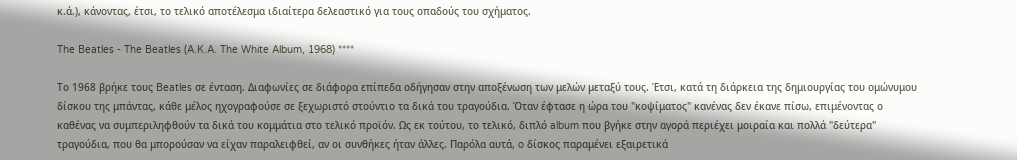κ.ά.), κάνοντας, έτσι, το τελικό αποτέλεσμα ιδιαίτερα δελεαστικό για τους οπαδούς του σχήματος.

The Beatles - The Beatles (A.K.A. The White Album, 1968) ****

Το 1968 βρήκε τους Beatles σε ένταση. Διαφωνίες σε διάφορα επίπεδα οδήγησαν στην αποξένωση των μελών μεταξύ τους. Έτσι, κατά τη διάρκεια της δημιουργίας του ομώνυμου δίσκου της μπάντας, κάθε μέλος ηχογραφούσε σε ξεχωριστό στούντιο τα δικά του τραγούδια. Όταν έφτασε η ώρα του "κοψίματος" κανένας δεν έκανε πίσω, επιμένοντας ο καθένας να συμπεριληφθούν τα δικά του κομμάτια στο τελικό προϊόν. Ως εκ τούτου, το τελικό, διπλό album που βγήκε στην αγορά περιέχει μοιραία και πολλά "δεύτερα" τραγούδια, που θα μπορούσαν να είχαν παραλειφθεί, αν οι συνθήκες ήταν άλλες. Παρόλα αυτά, o δίσκος παραμένει εξαιρετικά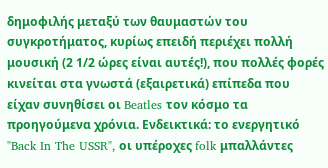δημοφιλής μεταξύ των θαυμαστών του συγκροτήματος, κυρίως επειδή περιέχει πολλή μουσική (2 1/2 ώρες είναι αυτές!), που πολλές φορές κινείται στα γνωστά (εξαιρετικά) επίπεδα που είχαν συνηθίσει οι Beatles τον κόσμο τα προηγούμενα χρόνια. Ενδεικτικά: το ενεργητικό "Back In The USSR", οι υπέροχες folk μπαλλάντες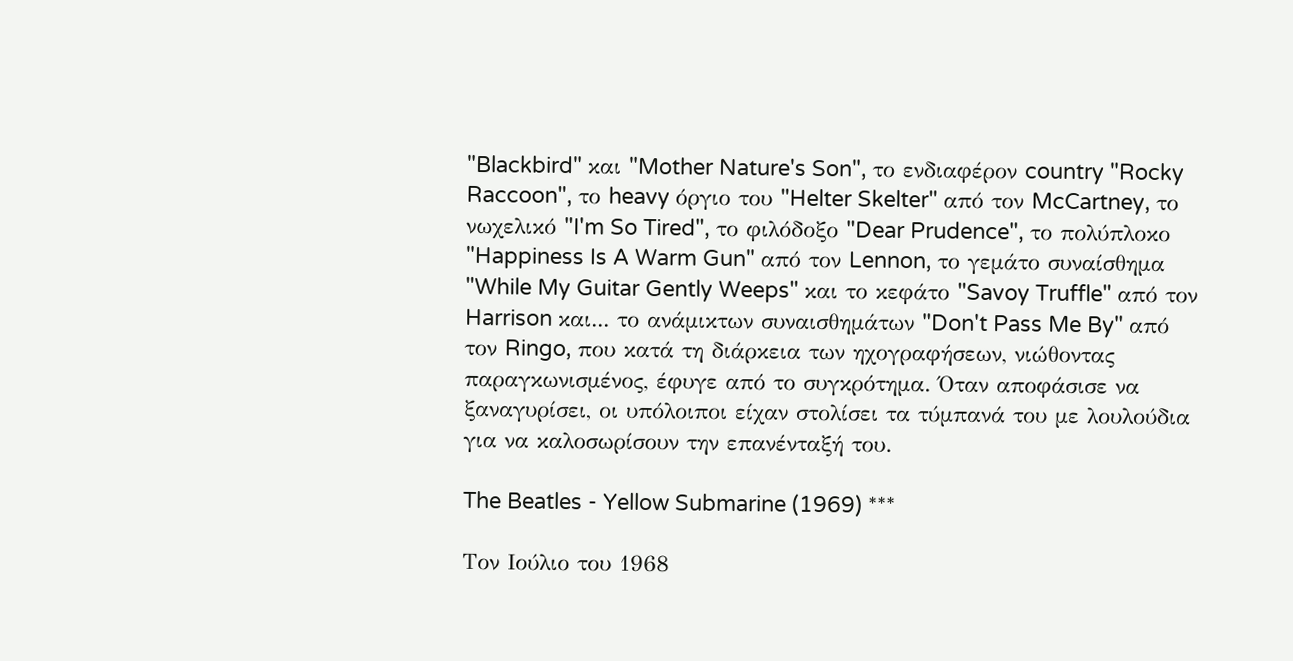"Blackbird" και "Mother Nature's Son", το ενδιαφέρον country "Rocky Raccoon", το heavy όργιο του "Helter Skelter" από τον McCartney, το νωχελικό "I'm So Tired", το φιλόδοξο "Dear Prudence", το πολύπλοκο "Happiness Is A Warm Gun" από τον Lennon, το γεμάτο συναίσθημα "While My Guitar Gently Weeps" και το κεφάτο "Savoy Truffle" από τον Harrison και... το ανάμικτων συναισθημάτων "Don't Pass Me By" από τον Ringo, που κατά τη διάρκεια των ηχογραφήσεων, νιώθοντας παραγκωνισμένος, έφυγε από το συγκρότημα. Όταν αποφάσισε να ξαναγυρίσει, οι υπόλοιποι είχαν στολίσει τα τύμπανά του με λουλούδια για να καλοσωρίσουν την επανένταξή του.

The Beatles - Yellow Submarine (1969) ***

Τον Ιούλιο του 1968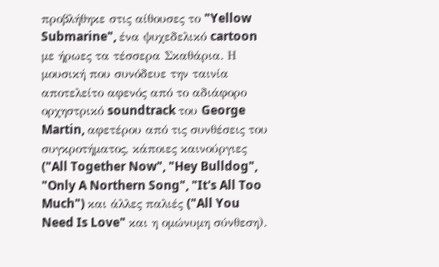προβλήθηκε στις αίθουσες το "Yellow Submarine", ένα ψυχεδελικό cartoon με ήρωες τα τέσσερα Σκαθάρια. Η μουσική που συνόδευε την ταινία αποτελείτο αφενός από το αδιάφορο ορχηστρικό soundtrack του George Martin, αφετέρου από τις συνθέσεις του συγκροτήματος, κάποιες καινούργιες ("All Together Now", "Hey Bulldog", "Only A Northern Song", "It's All Too Much") και άλλες παλιές ("All You Need Is Love" και η ομώνυμη σύνθεση).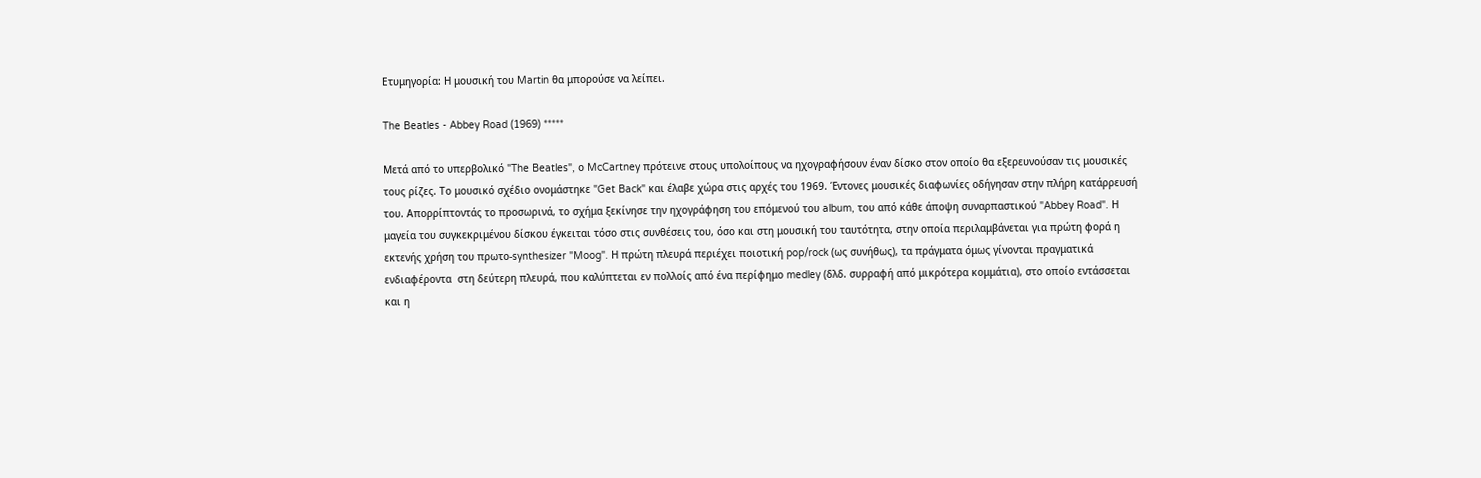Ετυμηγορία: Η μουσική του Martin θα μπορούσε να λείπει.

The Beatles - Abbey Road (1969) *****

Μετά από το υπερβολικό "The Beatles", ο McCartney πρότεινε στους υπολοίπους να ηχογραφήσουν έναν δίσκο στον οποίο θα εξερευνούσαν τις μουσικές τους ρίζες. Το μουσικό σχέδιο ονομάστηκε "Get Back" και έλαβε χώρα στις αρχές του 1969. Έντονες μουσικές διαφωνίες οδήγησαν στην πλήρη κατάρρευσή του. Απορρίπτοντάς το προσωρινά, το σχήμα ξεκίνησε την ηχογράφηση του επόμενού του album, του από κάθε άποψη συναρπαστικού "Abbey Road". Η μαγεία του συγκεκριμένου δίσκου έγκειται τόσο στις συνθέσεις του, όσο και στη μουσική του ταυτότητα, στην οποία περιλαμβάνεται για πρώτη φορά η εκτενής χρήση του πρωτο-synthesizer "Moog". Η πρώτη πλευρά περιέχει ποιοτική pop/rock (ως συνήθως), τα πράγματα όμως γίνονται πραγματικά ενδιαφέροντα  στη δεύτερη πλευρά, που καλύπτεται εν πολλοίς από ένα περίφημο medley (δλδ. συρραφή από μικρότερα κομμάτια), στο οποίο εντάσσεται και η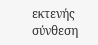εκτενής σύνθεση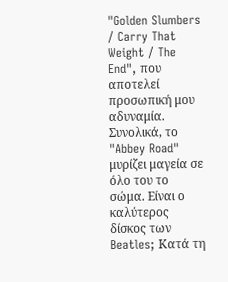"Golden Slumbers / Carry That Weight / The End", που αποτελεί προσωπική μου αδυναμία. Συνολικά, το "Abbey Road" μυρίζει μαγεία σε όλο του το σώμα. Είναι ο καλύτερος δίσκος των Beatles; Κατά τη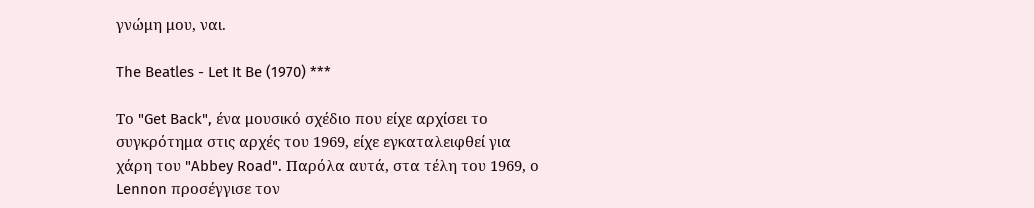γνώμη μου, ναι.

The Beatles - Let It Be (1970) ***

Το "Get Back", ένα μουσικό σχέδιο που είχε αρχίσει το συγκρότημα στις αρχές του 1969, είχε εγκαταλειφθεί για χάρη του "Abbey Road". Παρόλα αυτά, στα τέλη του 1969, ο Lennon προσέγγισε τον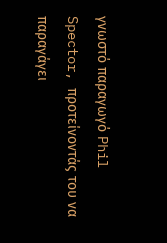γνωστό παραγωγό Phil Spector, προτείνοντάς του να παραγάγει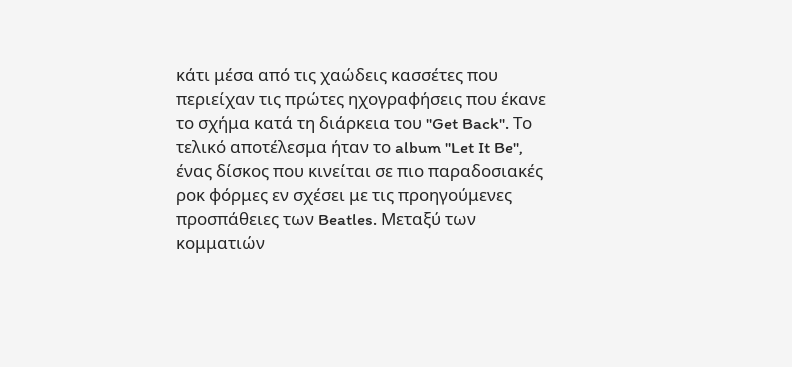κάτι μέσα από τις χαώδεις κασσέτες που περιείχαν τις πρώτες ηχογραφήσεις που έκανε το σχήμα κατά τη διάρκεια του "Get Back". Το τελικό αποτέλεσμα ήταν το album "Let It Be", ένας δίσκος που κινείται σε πιο παραδοσιακές ροκ φόρμες εν σχέσει με τις προηγούμενες προσπάθειες των Beatles. Μεταξύ των κομματιών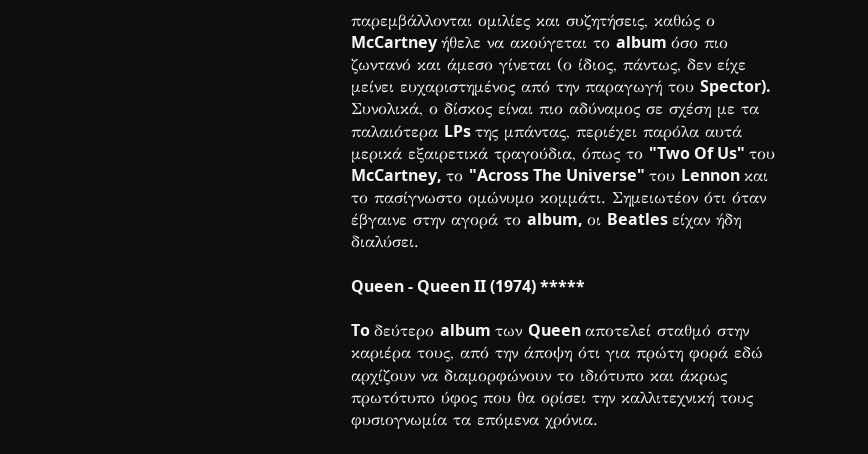παρεμβάλλονται ομιλίες και συζητήσεις, καθώς ο McCartney ήθελε να ακούγεται το album όσο πιο ζωντανό και άμεσο γίνεται (ο ίδιος, πάντως, δεν είχε μείνει ευχαριστημένος από την παραγωγή του Spector). Συνολικά, ο δίσκος είναι πιο αδύναμος σε σχέση με τα παλαιότερα LPs της μπάντας, περιέχει παρόλα αυτά μερικά εξαιρετικά τραγούδια, όπως το "Two Of Us" του McCartney, το "Across The Universe" του Lennon και το πασίγνωστο ομώνυμο κομμάτι. Σημειωτέον ότι όταν έβγαινε στην αγορά το album, οι Beatles είχαν ήδη διαλύσει.

Queen - Queen II (1974) *****

To δεύτερο album των Queen αποτελεί σταθμό στην καριέρα τους, από την άποψη ότι για πρώτη φορά εδώ αρχίζουν να διαμορφώνουν το ιδιότυπο και άκρως πρωτότυπο ύφος που θα ορίσει την καλλιτεχνική τους φυσιογνωμία τα επόμενα χρόνια.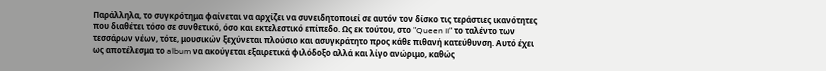Παράλληλα, το συγκρότημα φαίνεται να αρχίζει να συνειδητοποιεί σε αυτόν τον δίσκο τις τεράστιες ικανότητες που διαθέτει τόσο σε συνθετικό, όσο και εκτελεστικό επίπεδο. Ως εκ τούτου, στο "Queen II" το ταλέντο των τεσσάρων νέων, τότε, μουσικών ξεχύνεται πλούσιο και ασυγκράτητο προς κάθε πιθανή κατεύθυνση. Αυτό έχει ως αποτέλεσμα το album να ακούγεται εξαιρετικά φιλόδοξο αλλά και λίγο ανώριμο, καθώς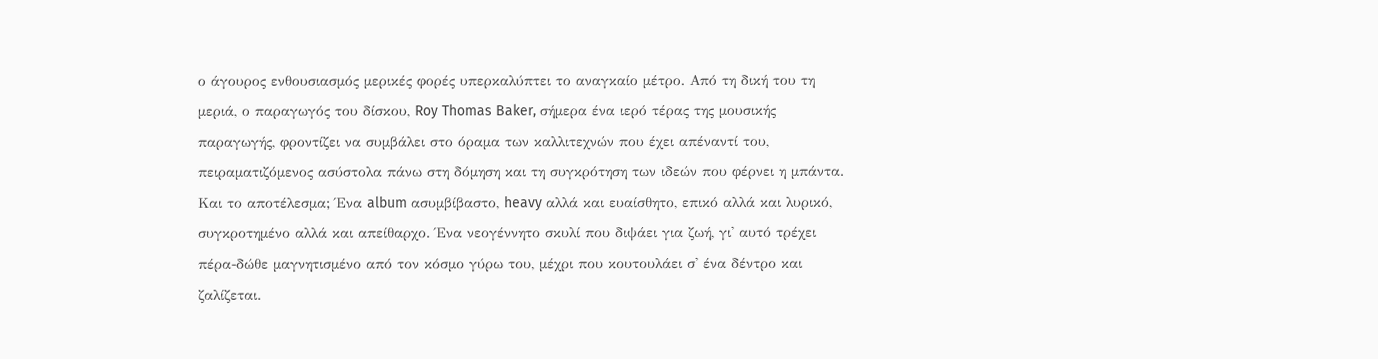ο άγουρος ενθουσιασμός μερικές φορές υπερκαλύπτει το αναγκαίο μέτρο. Από τη δική του τη μεριά, ο παραγωγός του δίσκου, Roy Thomas Baker, σήμερα ένα ιερό τέρας της μουσικής παραγωγής, φροντίζει να συμβάλει στο όραμα των καλλιτεχνών που έχει απέναντί του, πειραματιζόμενος ασύστολα πάνω στη δόμηση και τη συγκρότηση των ιδεών που φέρνει η μπάντα. Και το αποτέλεσμα; Ένα album ασυμβίβαστο, heavy αλλά και ευαίσθητο, επικό αλλά και λυρικό, συγκροτημένο αλλά και απείθαρχο. Ένα νεογέννητο σκυλί που διψάει για ζωή, γι' αυτό τρέχει πέρα-δώθε μαγνητισμένο από τον κόσμο γύρω του, μέχρι που κουτουλάει σ' ένα δέντρο και ζαλίζεται.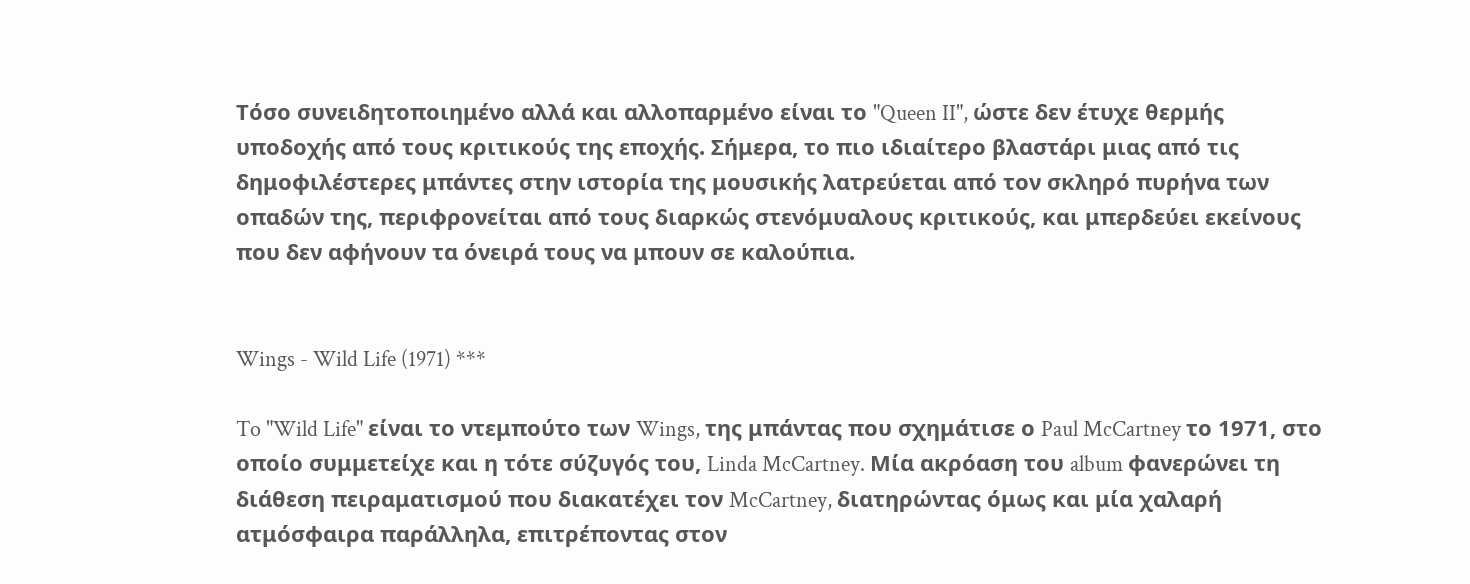Τόσο συνειδητοποιημένο αλλά και αλλοπαρμένο είναι το "Queen II", ώστε δεν έτυχε θερμής υποδοχής από τους κριτικούς της εποχής. Σήμερα, το πιο ιδιαίτερο βλαστάρι μιας από τις δημοφιλέστερες μπάντες στην ιστορία της μουσικής λατρεύεται από τον σκληρό πυρήνα των οπαδών της, περιφρονείται από τους διαρκώς στενόμυαλους κριτικούς, και μπερδεύει εκείνους που δεν αφήνουν τα όνειρά τους να μπουν σε καλούπια.


Wings - Wild Life (1971) ***

To "Wild Life" είναι το ντεμπούτο των Wings, της μπάντας που σχημάτισε ο Paul McCartney το 1971, στο οποίο συμμετείχε και η τότε σύζυγός του, Linda McCartney. Μία ακρόαση του album φανερώνει τη διάθεση πειραματισμού που διακατέχει τον McCartney, διατηρώντας όμως και μία χαλαρή ατμόσφαιρα παράλληλα, επιτρέποντας στον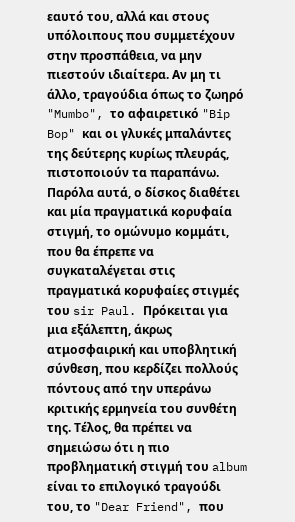εαυτό του, αλλά και στους υπόλοιπους που συμμετέχουν στην προσπάθεια, να μην πιεστούν ιδιαίτερα. Αν μη τι άλλο, τραγούδια όπως το ζωηρό "Mumbo", το αφαιρετικό "Bip Bop" και οι γλυκές μπαλάντες της δεύτερης κυρίως πλευράς, πιστοποιούν τα παραπάνω. Παρόλα αυτά, ο δίσκος διαθέτει και μία πραγματικά κορυφαία στιγμή, το ομώνυμο κομμάτι, που θα έπρεπε να συγκαταλέγεται στις πραγματικά κορυφαίες στιγμές του sir Paul. Πρόκειται για μια εξάλεπτη, άκρως ατμοσφαιρική και υποβλητική σύνθεση, που κερδίζει πολλούς πόντους από την υπεράνω κριτικής ερμηνεία του συνθέτη της. Τέλος, θα πρέπει να σημειώσω ότι η πιο προβληματική στιγμή του album είναι το επιλογικό τραγούδι του, το "Dear Friend", που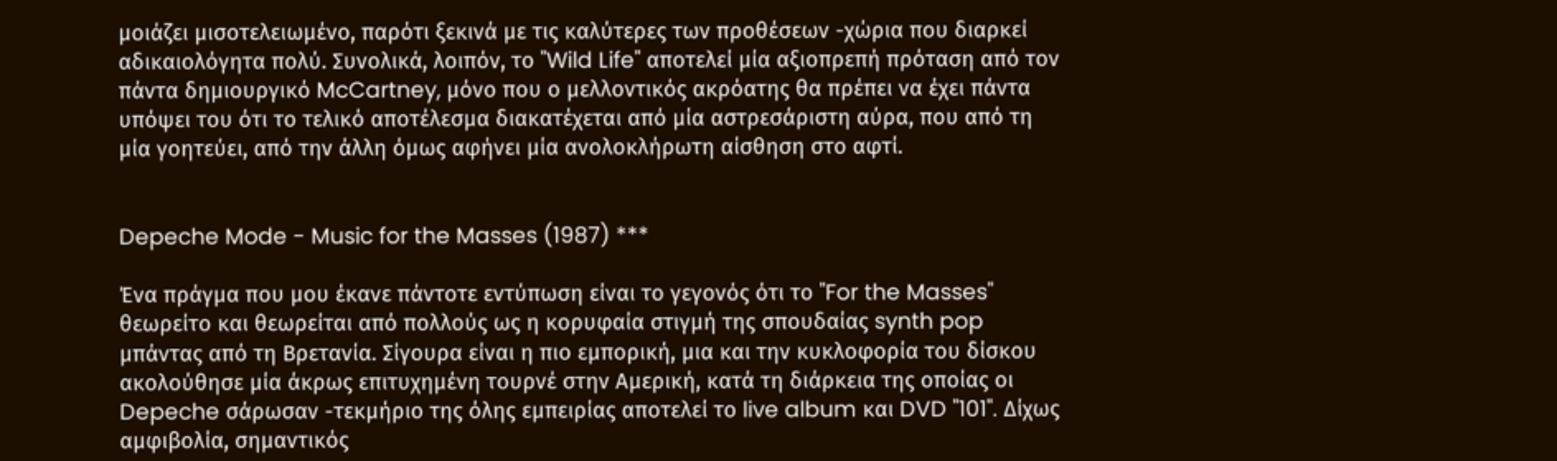μοιάζει μισοτελειωμένο, παρότι ξεκινά με τις καλύτερες των προθέσεων -χώρια που διαρκεί αδικαιολόγητα πολύ. Συνολικά, λοιπόν, το "Wild Life" αποτελεί μία αξιοπρεπή πρόταση από τον πάντα δημιουργικό McCartney, μόνο που ο μελλοντικός ακρόατης θα πρέπει να έχει πάντα υπόψει του ότι το τελικό αποτέλεσμα διακατέχεται από μία αστρεσάριστη αύρα, που από τη μία γοητεύει, από την άλλη όμως αφήνει μία ανολοκλήρωτη αίσθηση στο αφτί.


Depeche Mode - Music for the Masses (1987) ***

Ένα πράγμα που μου έκανε πάντοτε εντύπωση είναι το γεγονός ότι το "For the Masses" θεωρείτο και θεωρείται από πολλούς ως η κορυφαία στιγμή της σπουδαίας synth pop μπάντας από τη Βρετανία. Σίγουρα είναι η πιο εμπορική, μια και την κυκλοφορία του δίσκου ακολούθησε μία άκρως επιτυχημένη τουρνέ στην Αμερική, κατά τη διάρκεια της οποίας οι Depeche σάρωσαν -τεκμήριο της όλης εμπειρίας αποτελεί το live album και DVD "101". Δίχως αμφιβολία, σημαντικός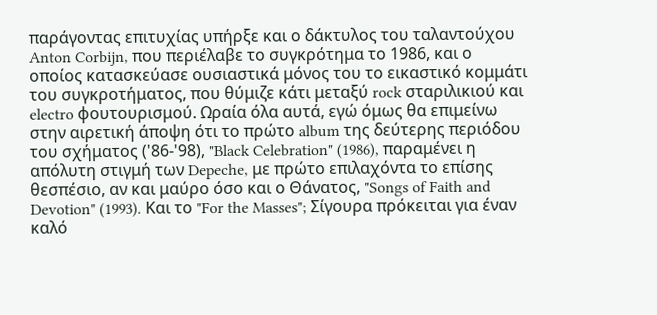παράγοντας επιτυχίας υπήρξε και ο δάκτυλος του ταλαντούχου Anton Corbijn, που περιέλαβε το συγκρότημα το 1986, και ο οποίος κατασκεύασε ουσιαστικά μόνος του το εικαστικό κομμάτι του συγκροτήματος, που θύμιζε κάτι μεταξύ rock σταριλικιού και electro φουτουρισμού. Ωραία όλα αυτά, εγώ όμως θα επιμείνω στην αιρετική άποψη ότι το πρώτο album της δεύτερης περιόδου του σχήματος ('86-'98), "Black Celebration" (1986), παραμένει η απόλυτη στιγμή των Depeche, με πρώτο επιλαχόντα το επίσης θεσπέσιο, αν και μαύρο όσο και ο Θάνατος, "Songs of Faith and Devotion" (1993). Και το "For the Masses"; Σίγουρα πρόκειται για έναν καλό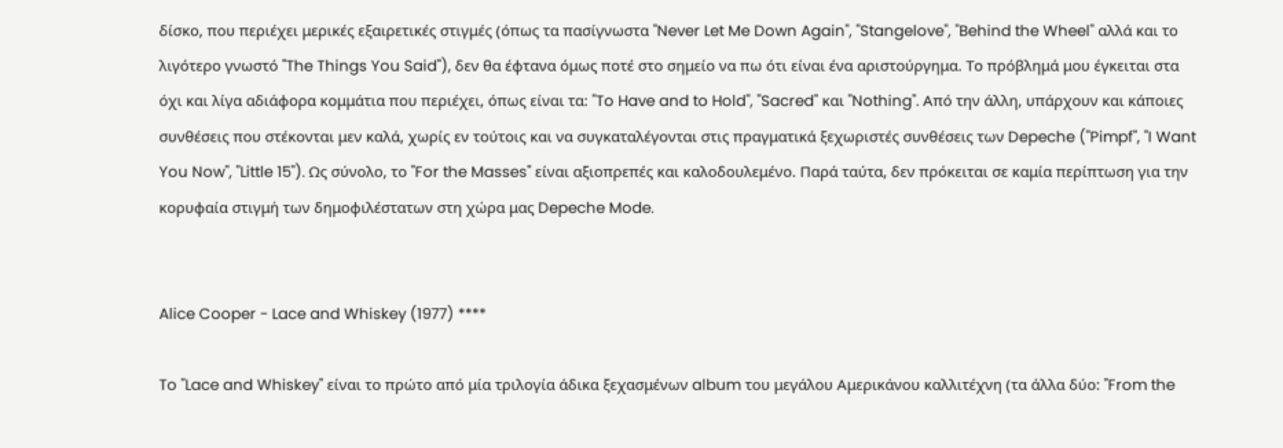δίσκο, που περιέχει μερικές εξαιρετικές στιγμές (όπως τα πασίγνωστα "Never Let Me Down Again", "Stangelove", "Behind the Wheel" αλλά και το λιγότερο γνωστό "The Things You Said"), δεν θα έφτανα όμως ποτέ στο σημείο να πω ότι είναι ένα αριστούργημα. Το πρόβλημά μου έγκειται στα όχι και λίγα αδιάφορα κομμάτια που περιέχει, όπως είναι τα: "To Have and to Hold", "Sacred" και "Nothing". Από την άλλη, υπάρχουν και κάποιες συνθέσεις που στέκονται μεν καλά, χωρίς εν τούτοις και να συγκαταλέγονται στις πραγματικά ξεχωριστές συνθέσεις των Depeche ("Pimpf", "I Want You Now", "Little 15"). Ως σύνολο, το "For the Masses" είναι αξιοπρεπές και καλοδουλεμένο. Παρά ταύτα, δεν πρόκειται σε καμία περίπτωση για την κορυφαία στιγμή των δημοφιλέστατων στη χώρα μας Depeche Mode.


Alice Cooper - Lace and Whiskey (1977) ****

To "Lace and Whiskey" είναι το πρώτο από μία τριλογία άδικα ξεχασμένων album του μεγάλου Αμερικάνου καλλιτέχνη (τα άλλα δύο: "From the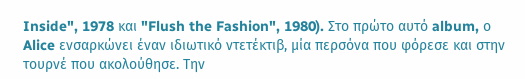Inside", 1978 και "Flush the Fashion", 1980). Στο πρώτο αυτό album, ο Alice ενσαρκώνει έναν ιδιωτικό ντετέκτιβ, μία περσόνα που φόρεσε και στην τουρνέ που ακολούθησε. Την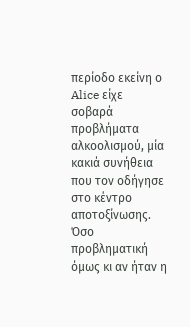περίοδο εκείνη ο Alice είχε σοβαρά προβλήματα αλκοολισμού, μία κακιά συνήθεια που τον οδήγησε στο κέντρο αποτοξίνωσης. Όσο προβληματική όμως κι αν ήταν η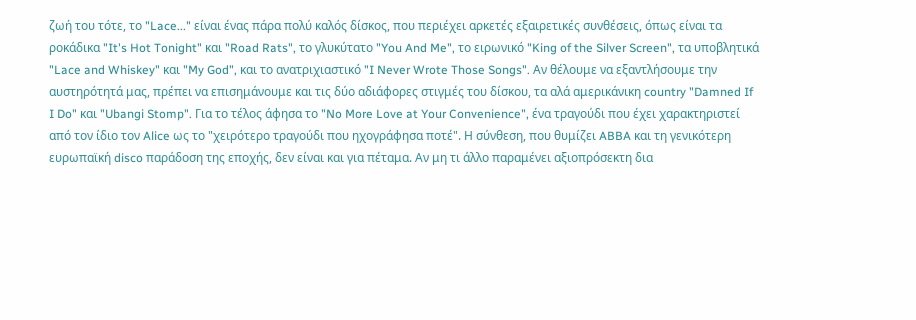ζωή του τότε, το "Lace..." είναι ένας πάρα πολύ καλός δίσκος, που περιέχει αρκετές εξαιρετικές συνθέσεις, όπως είναι τα ροκάδικα "It's Hot Tonight" και "Road Rats", το γλυκύτατο "You And Me", το ειρωνικό "King of the Silver Screen", τα υποβλητικά "Lace and Whiskey" και "My God", και το ανατριχιαστικό "I Never Wrote Those Songs". Αν θέλουμε να εξαντλήσουμε την αυστηρότητά μας, πρέπει να επισημάνουμε και τις δύο αδιάφορες στιγμές του δίσκου, τα αλά αμερικάνικη country "Damned If I Do" και "Ubangi Stomp". Για το τέλος άφησα το "No More Love at Your Convenience", ένα τραγούδι που έχει χαρακτηριστεί από τον ίδιο τον Alice ως το "χειρότερο τραγούδι που ηχογράφησα ποτέ". Η σύνθεση, που θυμίζει ABBA και τη γενικότερη ευρωπαϊκή disco παράδοση της εποχής, δεν είναι και για πέταμα. Αν μη τι άλλο παραμένει αξιοπρόσεκτη δια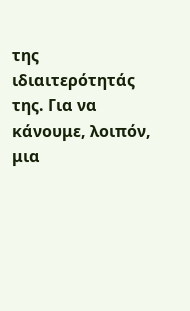της ιδιαιτερότητάς της. Για να κάνουμε, λοιπόν, μια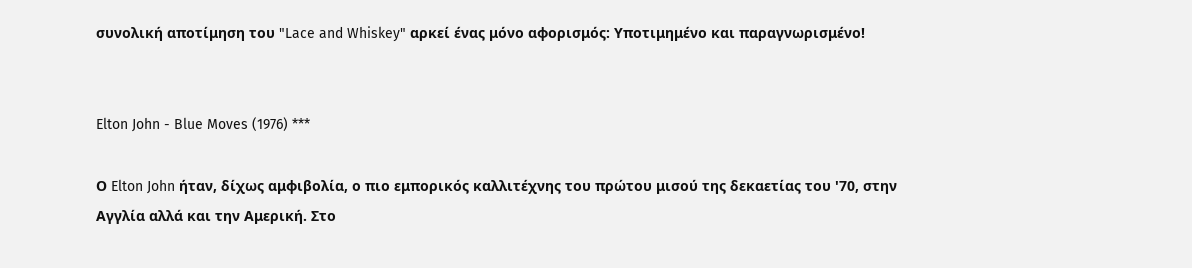συνολική αποτίμηση του "Lace and Whiskey" αρκεί ένας μόνο αφορισμός: Υποτιμημένο και παραγνωρισμένο!


Elton John - Blue Moves (1976) ***

Ο Elton John ήταν, δίχως αμφιβολία, ο πιο εμπορικός καλλιτέχνης του πρώτου μισού της δεκαετίας του '70, στην Αγγλία αλλά και την Αμερική. Στο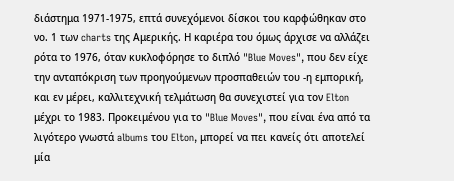διάστημα 1971-1975, επτά συνεχόμενοι δίσκοι του καρφώθηκαν στο νο. 1 των charts της Αμερικής. Η καριέρα του όμως άρχισε να αλλάζει ρότα το 1976, όταν κυκλοφόρησε το διπλό "Blue Moves", που δεν είχε την ανταπόκριση των προηγούμενων προσπαθειών του -η εμπορική, και εν μέρει, καλλιτεχνική τελμάτωση θα συνεχιστεί για τον Elton μέχρι το 1983. Προκειμένου για το "Blue Moves", που είναι ένα από τα λιγότερο γνωστά albums του Elton, μπορεί να πει κανείς ότι αποτελεί μία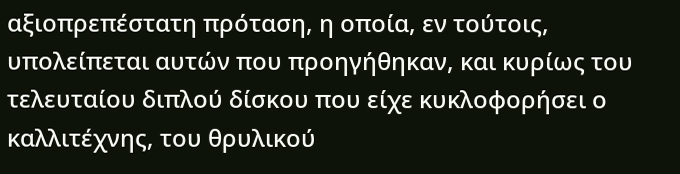αξιοπρεπέστατη πρόταση, η οποία, εν τούτοις, υπολείπεται αυτών που προηγήθηκαν, και κυρίως του τελευταίου διπλού δίσκου που είχε κυκλοφορήσει ο καλλιτέχνης, του θρυλικού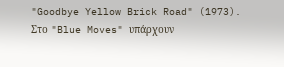"Goodbye Yellow Brick Road" (1973). Στο "Blue Moves" υπάρχουν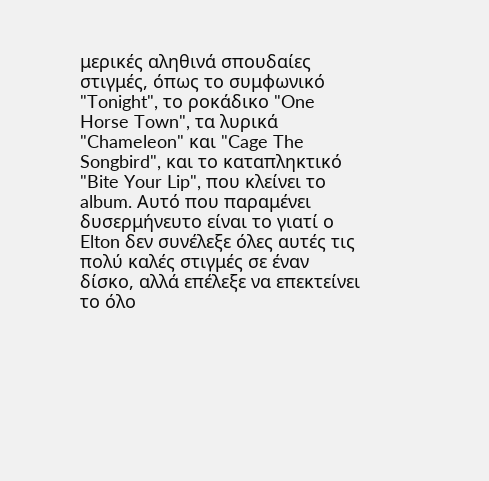μερικές αληθινά σπουδαίες στιγμές, όπως το συμφωνικό "Tonight", το ροκάδικο "One Horse Town", τα λυρικά "Chameleon" και "Cage The Songbird", και το καταπληκτικό "Bite Your Lip", που κλείνει το album. Αυτό που παραμένει δυσερμήνευτο είναι το γιατί ο Elton δεν συνέλεξε όλες αυτές τις πολύ καλές στιγμές σε έναν δίσκο, αλλά επέλεξε να επεκτείνει το όλο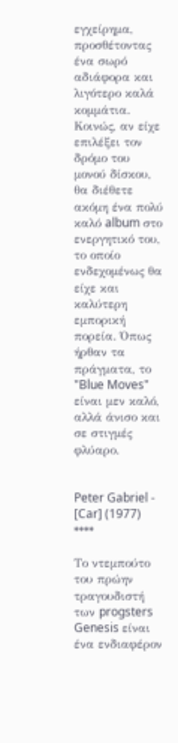εγχείρημα, προσθέτοντας ένα σωρό αδιάφορα και λιγότερο καλά κομμάτια. Κοινώς, αν είχε επιλέξει τον δρόμο του μονού δίσκου, θα διέθετε ακόμη ένα πολύ καλό album στο ενεργητικό του, το οποίο ενδεχομένως θα είχε και καλύτερη εμπορική πορεία. Όπως ήρθαν τα πράγματα, το "Blue Moves" είναι μεν καλό, αλλά άνισο και σε στιγμές φλύαρο.


Peter Gabriel - [Car] (1977) ****

Το ντεμπούτο του πρώην τραγουδιστή των progsters Genesis είναι ένα ενδιαφέρον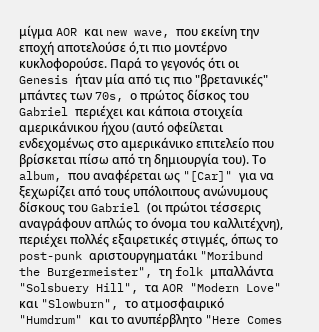μίγμα AOR και new wave, που εκείνη την εποχή αποτελούσε ό,τι πιο μοντέρνο κυκλοφορούσε. Παρά το γεγονός ότι οι Genesis ήταν μία από τις πιο "βρετανικές" μπάντες των 70s, ο πρώτος δίσκος του Gabriel περιέχει και κάποια στοιχεία αμερικάνικου ήχου (αυτό οφείλεται ενδεχομένως στο αμερικάνικο επιτελείο που βρίσκεται πίσω από τη δημιουργία του). Τo album, που αναφέρεται ως "[Car]" για να ξεχωρίζει από τους υπόλοιπους ανώνυμους δίσκους του Gabriel (οι πρώτοι τέσσερις αναγράφουν απλώς το όνομα του καλλιτέχνη), περιέχει πολλές εξαιρετικές στιγμές, όπως το post-punk αριστουργηματάκι "Moribund the Burgermeister", τη folk μπαλλάντα "Solsbuery Hill", τα AOR "Modern Love" και "Slowburn", τo ατμοσφαιρικό "Humdrum" και το ανυπέρβλητο "Here Comes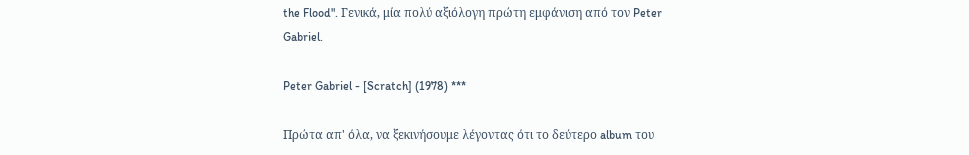the Flood". Γενικά, μία πολύ αξιόλογη πρώτη εμφάνιση από τον Peter Gabriel.

Peter Gabriel - [Scratch] (1978) ***

Πρώτα απ' όλα, να ξεκινήσουμε λέγοντας ότι το δεύτερο album του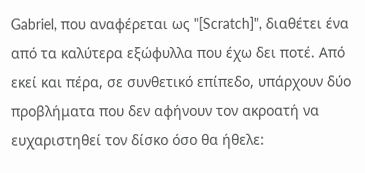Gabriel, που αναφέρεται ως "[Scratch]", διαθέτει ένα από τα καλύτερα εξώφυλλα που έχω δει ποτέ. Από εκεί και πέρα, σε συνθετικό επίπεδο, υπάρχουν δύο προβλήματα που δεν αφήνουν τον ακροατή να ευχαριστηθεί τον δίσκο όσο θα ήθελε: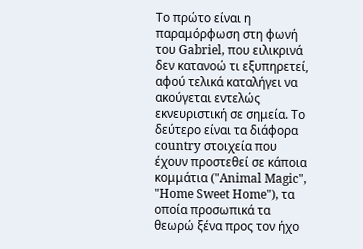Το πρώτο είναι η παραμόρφωση στη φωνή του Gabriel, που ειλικρινά δεν κατανοώ τι εξυπηρετεί, αφού τελικά καταλήγει να ακούγεται εντελώς εκνευριστική σε σημεία. Το δεύτερο είναι τα διάφορα country στοιχεία που έχουν προστεθεί σε κάποια κομμάτια ("Animal Magic", "Home Sweet Home"), τα οποία προσωπικά τα θεωρώ ξένα προς τον ήχο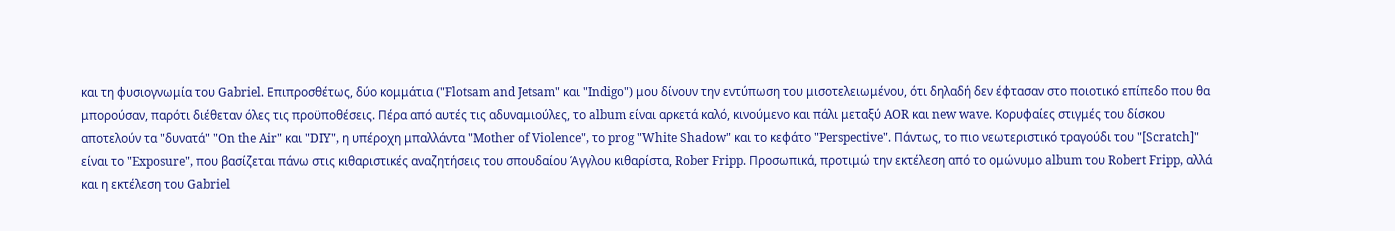και τη φυσιογνωμία του Gabriel. Επιπροσθέτως, δύο κομμάτια ("Flotsam and Jetsam" και "Indigo") μου δίνουν την εντύπωση του μισοτελειωμένου, ότι δηλαδή δεν έφτασαν στο ποιοτικό επίπεδο που θα μπορούσαν, παρότι διέθεταν όλες τις προϋποθέσεις. Πέρα από αυτές τις αδυναμιούλες, το album είναι αρκετά καλό, κινούμενο και πάλι μεταξύ AOR και new wave. Κορυφαίες στιγμές του δίσκου αποτελούν τα "δυνατά" "On the Air" και "DIY", η υπέροχη μπαλλάντα "Mother of Violence", το prog "White Shadow" και το κεφάτο "Perspective". Πάντως, το πιο νεωτεριστικό τραγούδι του "[Scratch]" είναι το "Exposure", που βασίζεται πάνω στις κιθαριστικές αναζητήσεις του σπουδαίου Άγγλου κιθαρίστα, Rober Fripp. Προσωπικά, προτιμώ την εκτέλεση από το ομώνυμο album του Robert Fripp, αλλά και η εκτέλεση του Gabriel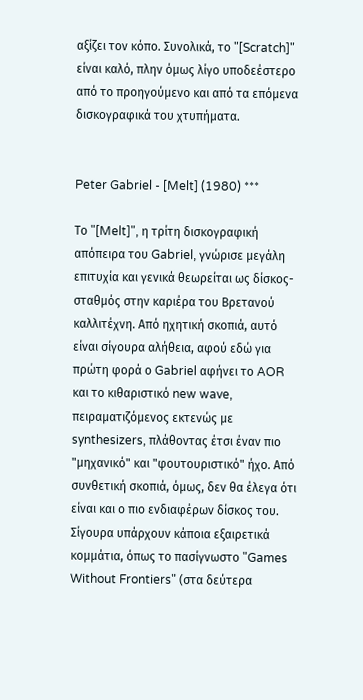αξίζει τον κόπο. Συνολικά, το "[Scratch]" είναι καλό, πλην όμως λίγο υποδεέστερο από το προηγούμενο και από τα επόμενα δισκογραφικά του χτυπήματα.


Peter Gabriel - [Melt] (1980) ***

Το "[Melt]", η τρίτη δισκογραφική απόπειρα του Gabriel, γνώρισε μεγάλη επιτυχία και γενικά θεωρείται ως δίσκος-σταθμός στην καριέρα του Βρετανού καλλιτέχνη. Από ηχητική σκοπιά, αυτό είναι σίγουρα αλήθεια, αφού εδώ για πρώτη φορά ο Gabriel αφήνει το AOR και το κιθαριστικό new wave, πειραματιζόμενος εκτενώς με synthesizers, πλάθοντας έτσι έναν πιο "μηχανικό" και "φουτουριστικό" ήχο. Από συνθετική σκοπιά, όμως, δεν θα έλεγα ότι είναι και ο πιο ενδιαφέρων δίσκος του. Σίγουρα υπάρχουν κάποια εξαιρετικά κομμάτια, όπως το πασίγνωστο "Games Without Frontiers" (στα δεύτερα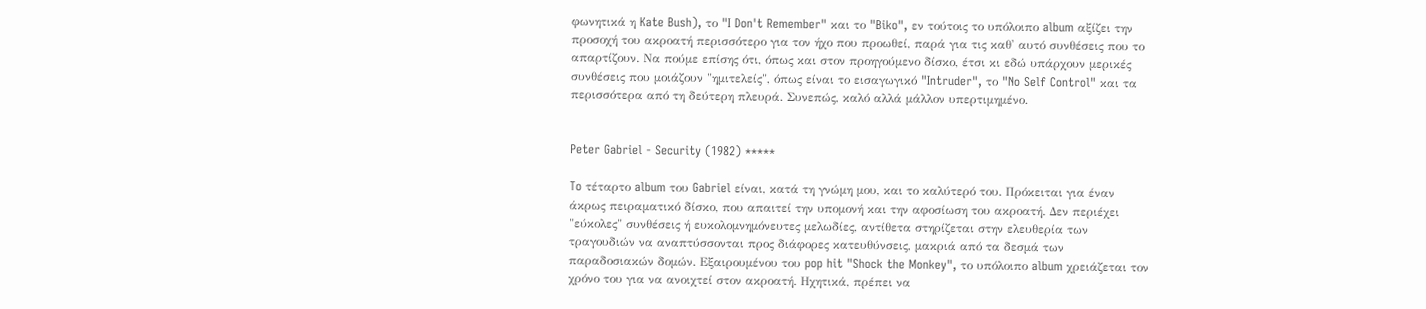φωνητικά η Kate Bush), το "I Don't Remember" και το "Biko", εν τούτοις το υπόλοιπο album αξίζει την προσοχή του ακροατή περισσότερο για τον ήχο που προωθεί, παρά για τις καθ' αυτό συνθέσεις που το απαρτίζουν. Να πούμε επίσης ότι, όπως και στον προηγούμενο δίσκο, έτσι κι εδώ υπάρχουν μερικές συνθέσεις που μοιάζουν "ημιτελείς", όπως είναι το εισαγωγικό "Intruder", το "No Self Control" και τα περισσότερα από τη δεύτερη πλευρά. Συνεπώς, καλό αλλά μάλλον υπερτιμημένο.


Peter Gabriel - Security (1982) *****

To τέταρτο album του Gabriel είναι, κατά τη γνώμη μου, και το καλύτερό του. Πρόκειται για έναν άκρως πειραματικό δίσκο, που απαιτεί την υπομονή και την αφοσίωση του ακροατή. Δεν περιέχει "εύκολες" συνθέσεις ή ευκολομνημόνευτες μελωδίες, αντίθετα στηρίζεται στην ελευθερία των τραγουδιών να αναπτύσσονται προς διάφορες κατευθύνσεις, μακριά από τα δεσμά των παραδοσιακών δομών. Εξαιρουμένου του pop hit "Shock the Monkey", το υπόλοιπο album χρειάζεται τον χρόνο του για να ανοιχτεί στον ακροατή. Ηχητικά, πρέπει να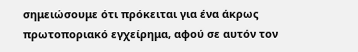σημειώσουμε ότι πρόκειται για ένα άκρως πρωτοποριακό εγχείρημα, αφού σε αυτόν τον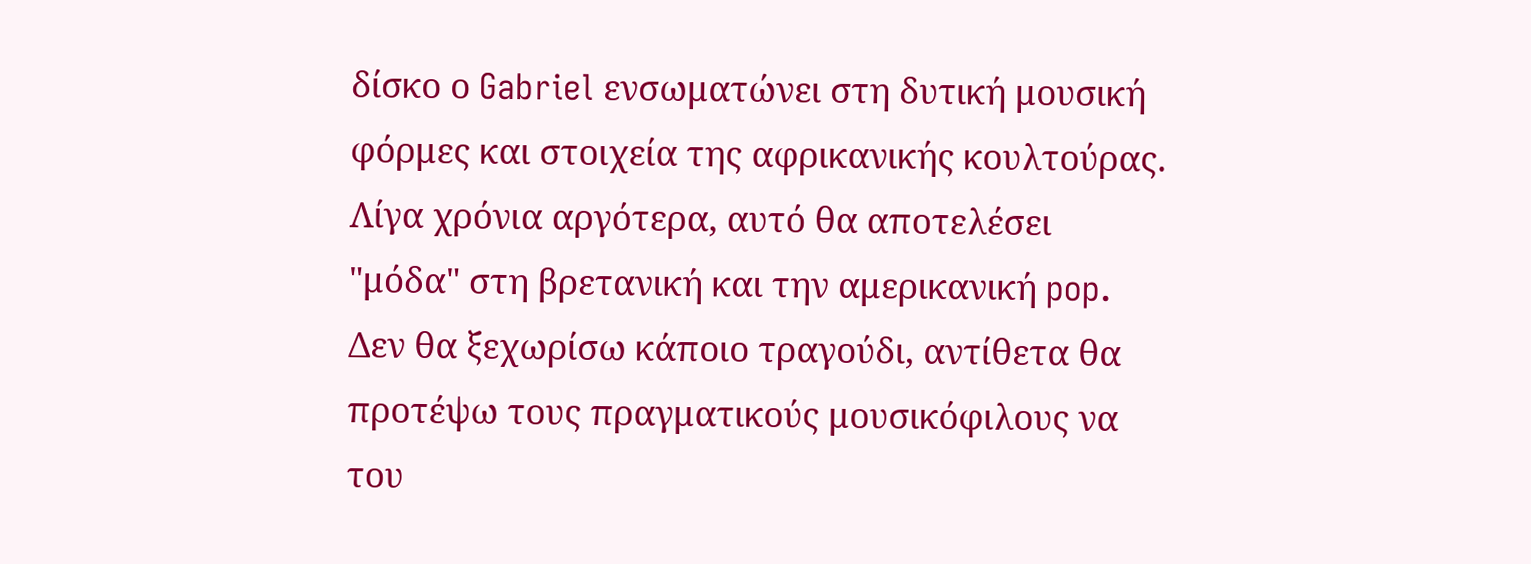δίσκο ο Gabriel ενσωματώνει στη δυτική μουσική φόρμες και στοιχεία της αφρικανικής κουλτούρας. Λίγα χρόνια αργότερα, αυτό θα αποτελέσει "μόδα" στη βρετανική και την αμερικανική pop. Δεν θα ξεχωρίσω κάποιο τραγούδι, αντίθετα θα προτέψω τους πραγματικούς μουσικόφιλους να του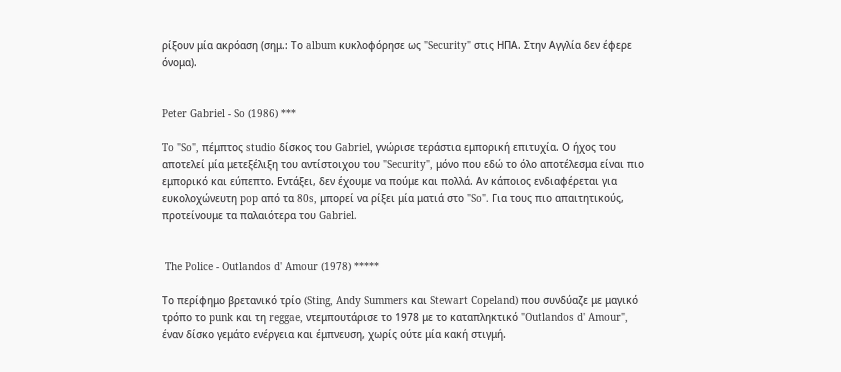ρίξουν μία ακρόαση (σημ.: Το album κυκλοφόρησε ως "Security" στις ΗΠΑ. Στην Αγγλία δεν έφερε όνομα).


Peter Gabriel - So (1986) ***

To "So", πέμπτος studio δίσκος του Gabriel, γνώρισε τεράστια εμπορική επιτυχία. Ο ήχος του αποτελεί μία μετεξέλιξη του αντίστοιχου του "Security", μόνο που εδώ το όλο αποτέλεσμα είναι πιο εμπορικό και εύπεπτο. Εντάξει, δεν έχουμε να πούμε και πολλά. Αν κάποιος ενδιαφέρεται για ευκολοχώνευτη pop από τα 80s, μπορεί να ρίξει μία ματιά στο "So". Για τους πιο απαιτητικούς, προτείνουμε τα παλαιότερα του Gabriel.


 The Police - Outlandos d' Amour (1978) *****

Το περίφημο βρετανικό τρίο (Sting, Andy Summers και Stewart Copeland) που συνδύαζε με μαγικό τρόπο το punk και τη reggae, ντεμπουτάρισε το 1978 με το καταπληκτικό "Outlandos d' Amour", έναν δίσκο γεμάτο ενέργεια και έμπνευση, χωρίς ούτε μία κακή στιγμή.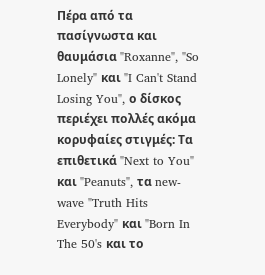Πέρα από τα πασίγνωστα και θαυμάσια "Roxanne", "So Lonely" και "I Can't Stand Losing You", ο δίσκος περιέχει πολλές ακόμα κορυφαίες στιγμές: Τα επιθετικά "Next to You" και "Peanuts", τα new-wave "Truth Hits Everybody" και "Born In The 50's και το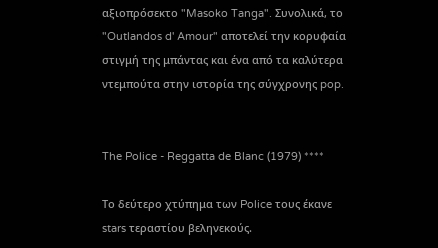αξιοπρόσεκτο "Masoko Tanga". Συνολικά, το "Outlandos d' Amour" αποτελεί την κορυφαία στιγμή της μπάντας και ένα από τα καλύτερα ντεμπούτα στην ιστορία της σύγχρονης pop.


The Police - Reggatta de Blanc (1979) ****

Το δεύτερο χτύπημα των Police τους έκανε stars τεραστίου βεληνεκούς.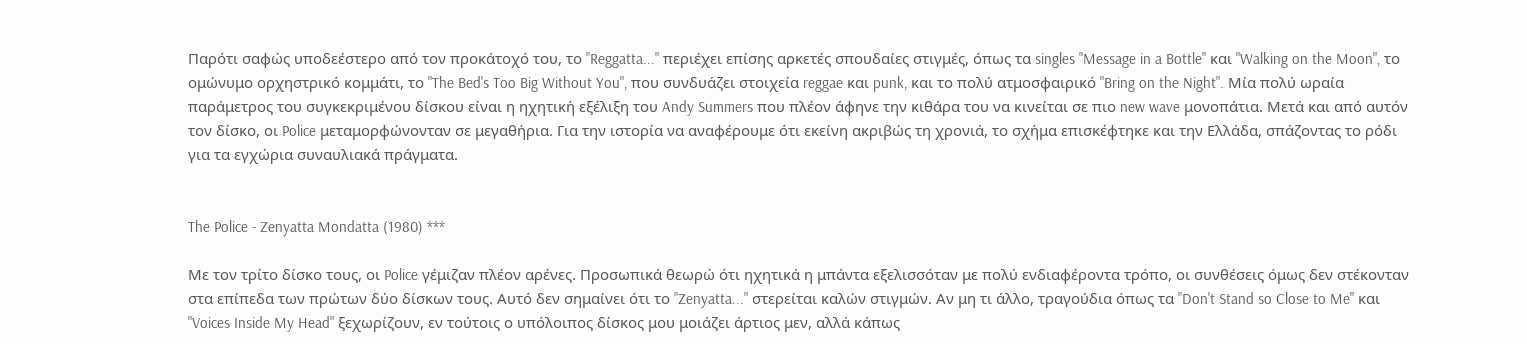Παρότι σαφώς υποδεέστερο από τον προκάτοχό του, το "Reggatta..." περιέχει επίσης αρκετές σπουδαίες στιγμές, όπως τα singles "Message in a Bottle" και "Walking on the Moon", το ομώνυμο ορχηστρικό κομμάτι, το "The Bed's Too Big Without You", που συνδυάζει στοιχεία reggae και punk, και το πολύ ατμοσφαιρικό "Bring on the Night". Μία πολύ ωραία παράμετρος του συγκεκριμένου δίσκου είναι η ηχητική εξέλιξη του Andy Summers που πλέον άφηνε την κιθάρα του να κινείται σε πιο new wave μονοπάτια. Μετά και από αυτόν τον δίσκο, οι Police μεταμορφώνονταν σε μεγαθήρια. Για την ιστορία να αναφέρουμε ότι εκείνη ακριβώς τη χρονιά, το σχήμα επισκέφτηκε και την Ελλάδα, σπάζοντας το ρόδι για τα εγχώρια συναυλιακά πράγματα.


The Police - Zenyatta Mondatta (1980) ***

Με τον τρίτο δίσκο τους, οι Police γέμιζαν πλέον αρένες. Προσωπικά θεωρώ ότι ηχητικά η μπάντα εξελισσόταν με πολύ ενδιαφέροντα τρόπο, οι συνθέσεις όμως δεν στέκονταν στα επίπεδα των πρώτων δύο δίσκων τους. Αυτό δεν σημαίνει ότι το "Zenyatta..." στερείται καλών στιγμών. Αν μη τι άλλο, τραγούδια όπως τα "Don't Stand so Close to Me" και "Voices Inside My Head" ξεχωρίζουν, εν τούτοις ο υπόλοιπος δίσκος μου μοιάζει άρτιος μεν, αλλά κάπως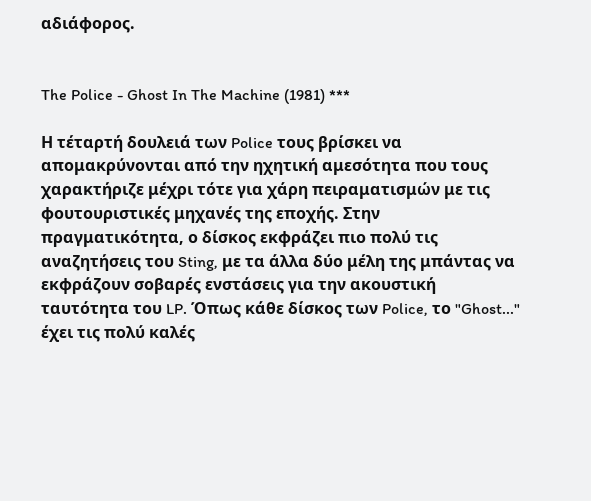αδιάφορος.


The Police - Ghost In The Machine (1981) ***

Η τέταρτή δουλειά των Police τους βρίσκει να απομακρύνονται από την ηχητική αμεσότητα που τους χαρακτήριζε μέχρι τότε για χάρη πειραματισμών με τις φουτουριστικές μηχανές της εποχής. Στην πραγματικότητα, ο δίσκος εκφράζει πιο πολύ τις αναζητήσεις του Sting, με τα άλλα δύο μέλη της μπάντας να εκφράζουν σοβαρές ενστάσεις για την ακουστική ταυτότητα του LP. Όπως κάθε δίσκος των Police, το "Ghost..." έχει τις πολύ καλές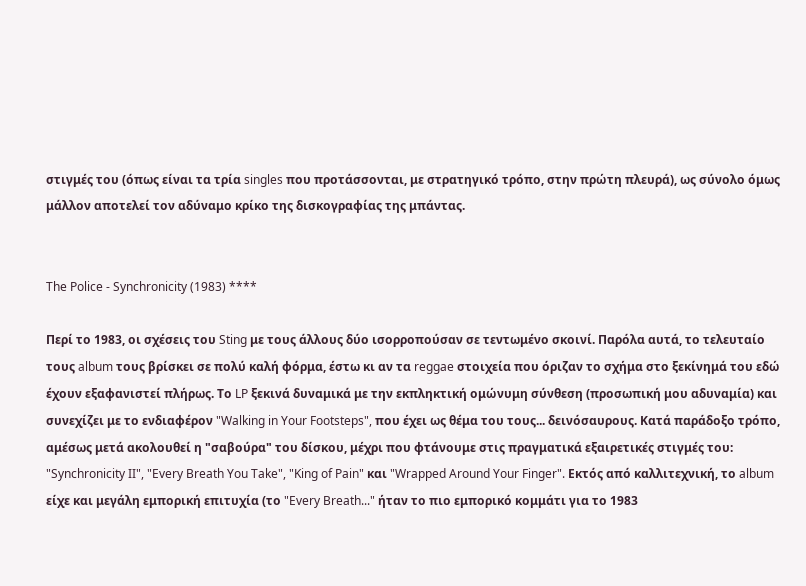στιγμές του (όπως είναι τα τρία singles που προτάσσονται, με στρατηγικό τρόπο, στην πρώτη πλευρά), ως σύνολο όμως μάλλον αποτελεί τον αδύναμο κρίκο της δισκογραφίας της μπάντας.


The Police - Synchronicity (1983) ****

Περί το 1983, οι σχέσεις του Sting με τους άλλους δύο ισορροπούσαν σε τεντωμένο σκοινί. Παρόλα αυτά, το τελευταίο τους album τους βρίσκει σε πολύ καλή φόρμα, έστω κι αν τα reggae στοιχεία που όριζαν το σχήμα στο ξεκίνημά του εδώ έχουν εξαφανιστεί πλήρως. Το LP ξεκινά δυναμικά με την εκπληκτική ομώνυμη σύνθεση (προσωπική μου αδυναμία) και συνεχίζει με το ενδιαφέρον "Walking in Your Footsteps", που έχει ως θέμα του τους... δεινόσαυρους. Κατά παράδοξο τρόπο, αμέσως μετά ακολουθεί η "σαβούρα" του δίσκου, μέχρι που φτάνουμε στις πραγματικά εξαιρετικές στιγμές του: "Synchronicity II", "Every Breath You Take", "King of Pain" και "Wrapped Around Your Finger". Εκτός από καλλιτεχνική, το album είχε και μεγάλη εμπορική επιτυχία (το "Every Breath..." ήταν το πιο εμπορικό κομμάτι για το 1983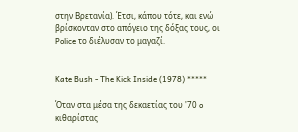στην Βρετανία). Έτσι, κάπου τότε, και ενώ βρίσκονταν στο απόγειο της δόξας τους, οι Police το διέλυσαν το μαγαζί.


Kate Bush - The Kick Inside (1978) *****

Όταν στα μέσα της δεκαετίας του '70 o κιθαρίστας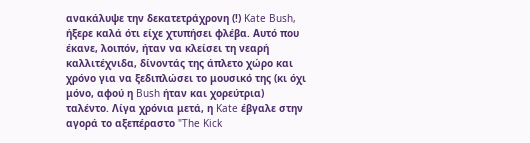ανακάλυψε την δεκατετράχρονη (!) Kate Bush, ήξερε καλά ότι είχε χτυπήσει φλέβα. Αυτό που έκανε, λοιπόν, ήταν να κλείσει τη νεαρή καλλιτέχνιδα, δίνοντάς της άπλετο χώρο και χρόνο για να ξεδιπλώσει το μουσικό της (κι όχι μόνο, αφού η Bush ήταν και χορεύτρια) ταλέντο. Λίγα χρόνια μετά, η Kate έβγαλε στην αγορά το αξεπέραστο "The Kick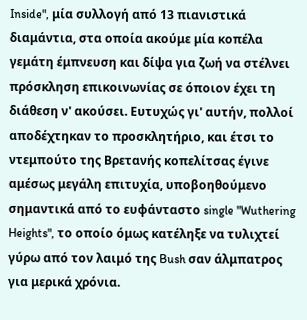Inside", μία συλλογή από 13 πιανιστικά διαμάντια, στα οποία ακούμε μία κοπέλα γεμάτη έμπνευση και δίψα για ζωή να στέλνει πρόσκληση επικοινωνίας σε όποιον έχει τη διάθεση ν' ακούσει. Ευτυχώς γι' αυτήν, πολλοί αποδέχτηκαν το προσκλητήριο, και έτσι το ντεμπούτο της Βρετανής κοπελίτσας έγινε αμέσως μεγάλη επιτυχία, υποβοηθούμενο σημαντικά από το ευφάνταστο single "Wuthering Heights", το οποίο όμως κατέληξε να τυλιχτεί γύρω από τον λαιμό της Bush σαν άλμπατρος για μερικά χρόνια.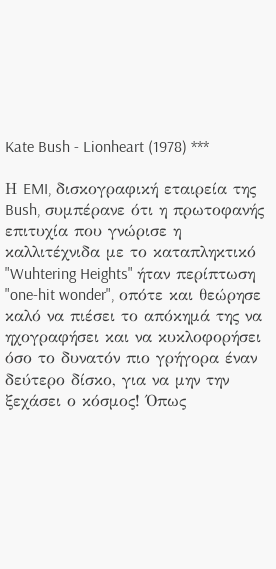Kate Bush - Lionheart (1978) ***

Η EMI, δισκογραφική εταιρεία της Bush, συμπέρανε ότι η πρωτοφανής επιτυχία που γνώρισε η καλλιτέχνιδα με το καταπληκτικό "Wuhtering Heights" ήταν περίπτωση "one-hit wonder", οπότε και θεώρησε καλό να πιέσει το απόκημά της να ηχογραφήσει και να κυκλοφορήσει όσο το δυνατόν πιο γρήγορα έναν δεύτερο δίσκο, για να μην την ξεχάσει ο κόσμος! Όπως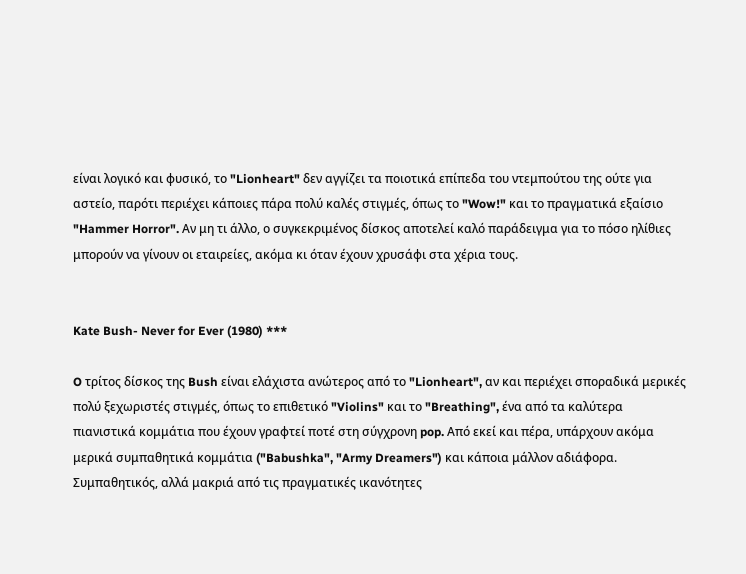είναι λογικό και φυσικό, το "Lionheart" δεν αγγίζει τα ποιοτικά επίπεδα του ντεμπούτου της ούτε για αστείο, παρότι περιέχει κάποιες πάρα πολύ καλές στιγμές, όπως το "Wow!" και το πραγματικά εξαίσιο "Hammer Horror". Αν μη τι άλλο, ο συγκεκριμένος δίσκος αποτελεί καλό παράδειγμα για το πόσο ηλίθιες μπορούν να γίνουν οι εταιρείες, ακόμα κι όταν έχουν χρυσάφι στα χέρια τους.


Kate Bush- Never for Ever (1980) ***

O τρίτος δίσκος της Bush είναι ελάχιστα ανώτερος από το "Lionheart", αν και περιέχει σποραδικά μερικές πολύ ξεχωριστές στιγμές, όπως το επιθετικό "Violins" και το "Breathing", ένα από τα καλύτερα πιανιστικά κομμάτια που έχουν γραφτεί ποτέ στη σύγχρονη pop. Από εκεί και πέρα, υπάρχουν ακόμα μερικά συμπαθητικά κομμάτια ("Babushka", "Army Dreamers") και κάποια μάλλον αδιάφορα. Συμπαθητικός, αλλά μακριά από τις πραγματικές ικανότητες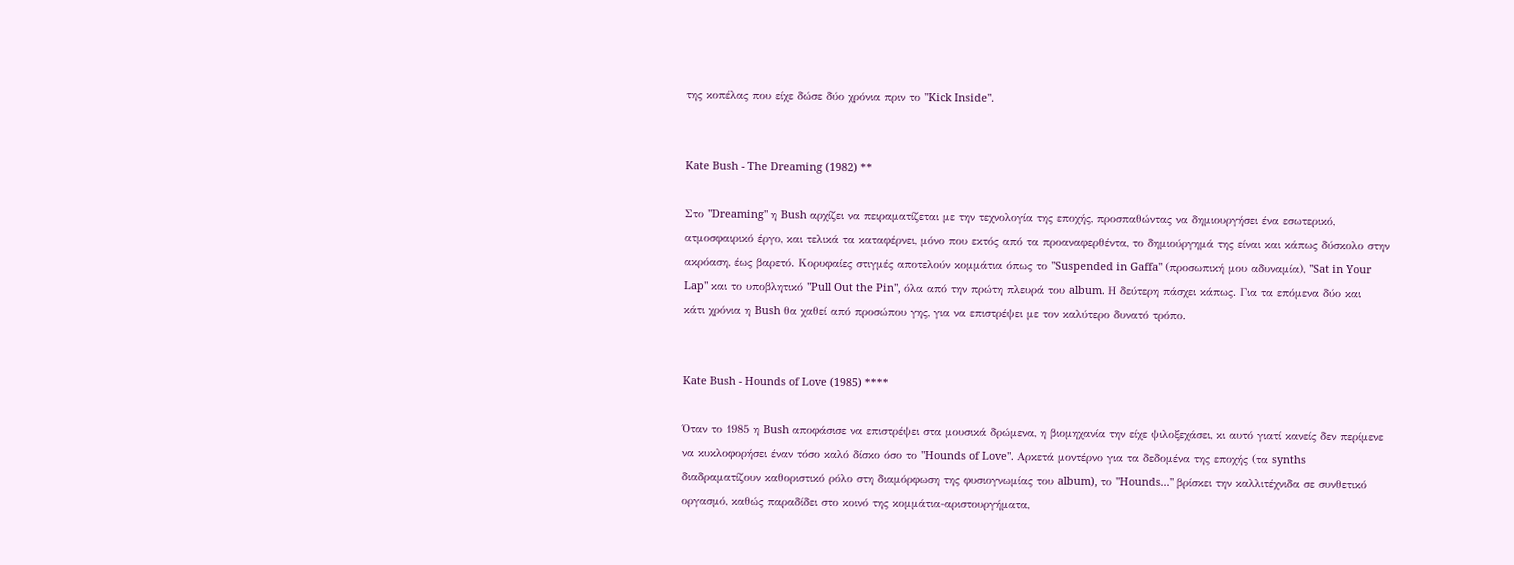της κοπέλας που είχε δώσε δύο χρόνια πριν το "Kick Inside".


Kate Bush - The Dreaming (1982) **

Στο "Dreaming" η Bush αρχίζει να πειραματίζεται με την τεχνολογία της εποχής, προσπαθώντας να δημιουργήσει ένα εσωτερικό, ατμοσφαιρικό έργο, και τελικά τα καταφέρνει, μόνο που εκτός από τα προαναφερθέντα, το δημιούργημά της είναι και κάπως δύσκολο στην ακρόαση, έως βαρετό. Κορυφαίες στιγμές αποτελούν κομμάτια όπως το "Suspended in Gaffa" (προσωπική μου αδυναμία), "Sat in Your Lap" και το υποβλητικό "Pull Out the Pin", όλα από την πρώτη πλευρά του album. Η δεύτερη πάσχει κάπως. Για τα επόμενα δύο και κάτι χρόνια η Bush θα χαθεί από προσώπου γης, για να επιστρέψει με τον καλύτερο δυνατό τρόπο.


Kate Bush - Hounds of Love (1985) ****

Όταν το 1985 η Bush αποφάσισε να επιστρέψει στα μουσικά δρώμενα, η βιομηχανία την είχε ψιλοξεχάσει, κι αυτό γιατί κανείς δεν περίμενε να κυκλοφορήσει έναν τόσο καλό δίσκο όσο το "Hounds of Love". Αρκετά μοντέρνο για τα δεδομένα της εποχής (τα synths διαδραματίζουν καθοριστικό ρόλο στη διαμόρφωση της φυσιογνωμίας του album), το "Hounds..." βρίσκει την καλλιτέχνιδα σε συνθετικό οργασμό, καθώς παραδίδει στο κοινό της κομμάτια-αριστουργήματα,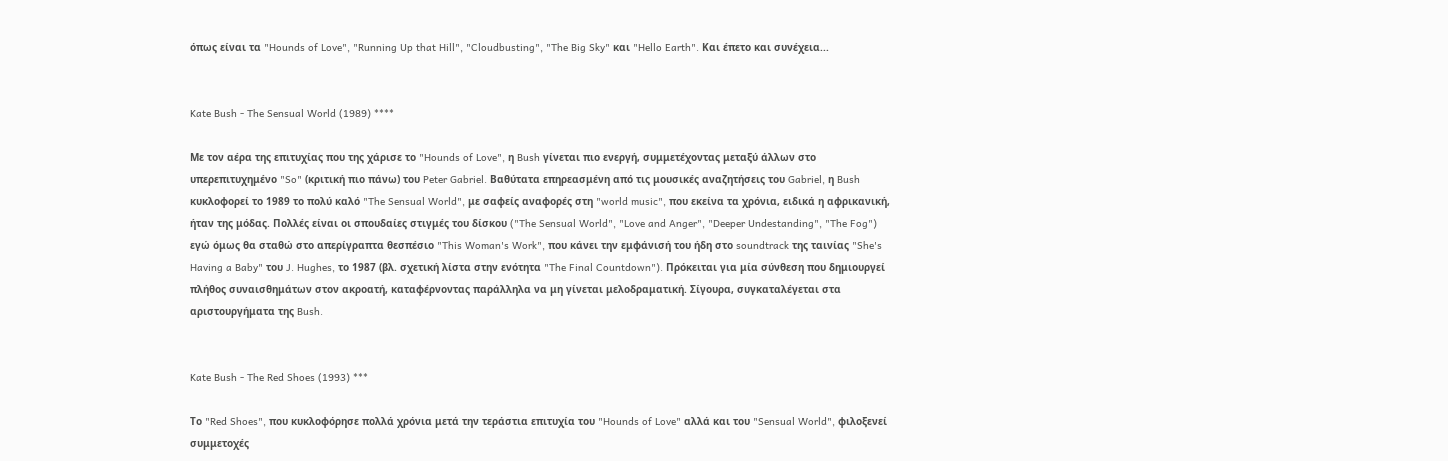όπως είναι τα "Hounds of Love", "Running Up that Hill", "Cloudbusting", "The Big Sky" και "Hello Earth". Και έπετο και συνέχεια...


Kate Bush - The Sensual World (1989) ****

Με τον αέρα της επιτυχίας που της χάρισε το "Hounds of Love", η Bush γίνεται πιο ενεργή, συμμετέχοντας μεταξύ άλλων στο υπερεπιτυχημένο "So" (κριτική πιο πάνω) του Peter Gabriel. Βαθύτατα επηρεασμένη από τις μουσικές αναζητήσεις του Gabriel, η Bush κυκλοφορεί το 1989 το πολύ καλό "The Sensual World", με σαφείς αναφορές στη "world music", που εκείνα τα χρόνια, ειδικά η αφρικανική, ήταν της μόδας. Πολλές είναι οι σπουδαίες στιγμές του δίσκου ("The Sensual World", "Love and Anger", "Deeper Undestanding", "The Fog") εγώ όμως θα σταθώ στο απερίγραπτα θεσπέσιο "This Woman's Work", που κάνει την εμφάνισή του ήδη στο soundtrack της ταινίας "She's Having a Baby" του J. Hughes, το 1987 (βλ. σχετική λίστα στην ενότητα "The Final Countdown"). Πρόκειται για μία σύνθεση που δημιουργεί πλήθος συναισθημάτων στον ακροατή, καταφέρνοντας παράλληλα να μη γίνεται μελοδραματική. Σίγουρα, συγκαταλέγεται στα αριστουργήματα της Bush.


Kate Bush - The Red Shoes (1993) ***

Το "Red Shoes", που κυκλοφόρησε πολλά χρόνια μετά την τεράστια επιτυχία του "Hounds of Love" αλλά και του "Sensual World", φιλοξενεί συμμετοχές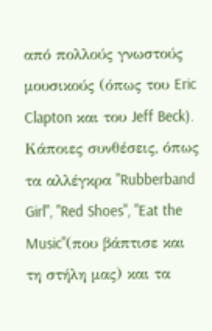από πολλούς γνωστούς μουσικούς (όπως του Eric Clapton και του Jeff Beck). Κάποιες συνθέσεις, όπως τα αλλέγκρα "Rubberband Girl", "Red Shoes", "Eat the Music"(που βάπτισε και τη στήλη μας) και τα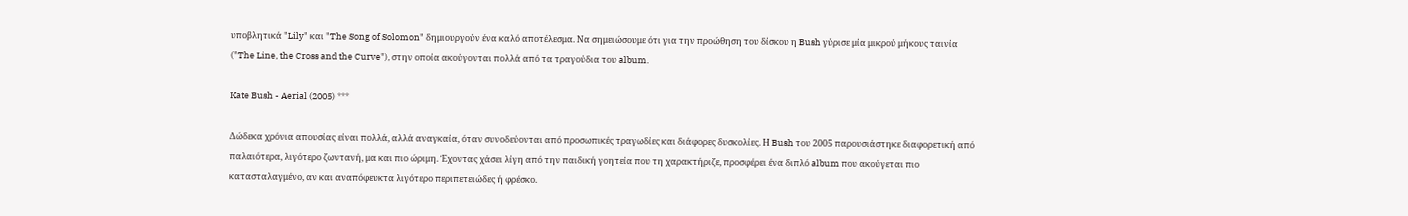υποβλητικά "Lily" και "The Song of Solomon" δημιουργούν ένα καλό αποτέλεσμα. Nα σημειώσουμε ότι για την προώθηση του δίσκου η Bush γύρισε μία μικρού μήκους ταινία ("The Line, the Cross and the Curve"), στην οποία ακούγονται πολλά από τα τραγούδια του album.

Kate Bush - Aerial (2005) ***

Δώδεκα χρόνια απουσίας είναι πολλά, αλλά αναγκαία, όταν συνοδεύονται από προσωπικές τραγωδίες και διάφορες δυσκολίες. Η Bush του 2005 παρουσιάστηκε διαφορετική από παλαιότερα, λιγότερο ζωντανή, μα και πιο ώριμη. Έχοντας χάσει λίγη από την παιδική γοητεία που τη χαρακτήριζε, προσφέρει ένα διπλό album που ακούγεται πιο κατασταλαγμένο, αν και αναπόφευκτα λιγότερο περιπετειώδες ή φρέσκο.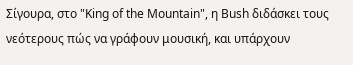Σίγουρα, στο "King of the Mountain", η Bush διδάσκει τους νεότερους πώς να γράφουν μουσική, και υπάρχουν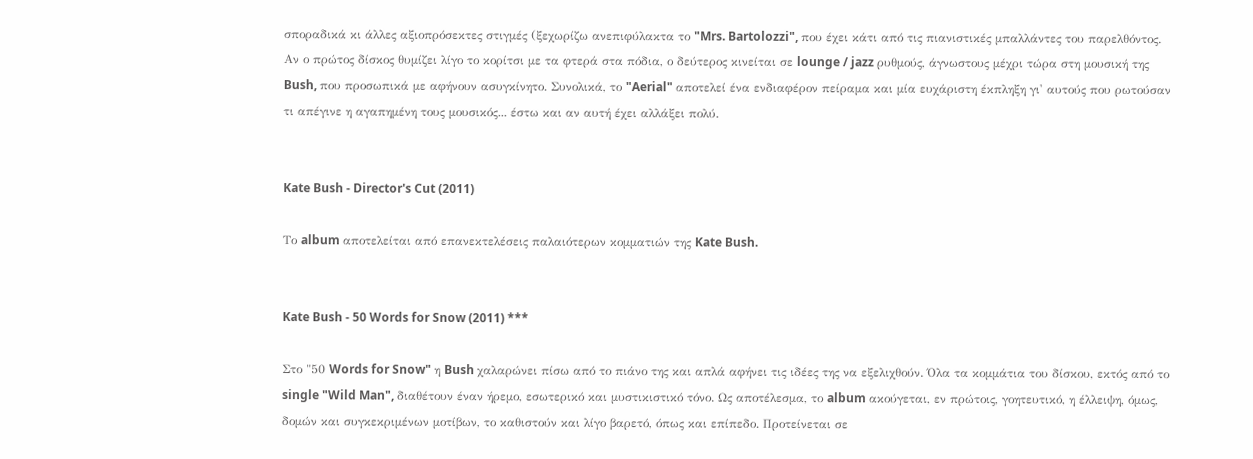σποραδικά κι άλλες αξιοπρόσεκτες στιγμές (ξεχωρίζω ανεπιφύλακτα το "Mrs. Bartolozzi", που έχει κάτι από τις πιανιστικές μπαλλάντες του παρελθόντος. Αν ο πρώτος δίσκος θυμίζει λίγο το κορίτσι με τα φτερά στα πόδια, ο δεύτερος κινείται σε lounge / jazz ρυθμούς, άγνωστους μέχρι τώρα στη μουσική της Bush, που προσωπικά με αφήνουν ασυγκίνητο. Συνολικά, το "Aerial" αποτελεί ένα ενδιαφέρον πείραμα και μία ευχάριστη έκπληξη γι' αυτούς που ρωτούσαν τι απέγινε η αγαπημένη τους μουσικός... έστω και αν αυτή έχει αλλάξει πολύ.


Kate Bush - Director's Cut (2011)

Το album αποτελείται από επανεκτελέσεις παλαιότερων κομματιών της Kate Bush.


Kate Bush - 50 Words for Snow (2011) ***

Στο "50 Words for Snow" η Bush χαλαρώνει πίσω από το πιάνο της και απλά αφήνει τις ιδέες της να εξελιχθούν. Όλα τα κομμάτια του δίσκου, εκτός από το single "Wild Man", διαθέτουν έναν ήρεμο, εσωτερικό και μυστικιστικό τόνο. Ως αποτέλεσμα, το album ακούγεται, εν πρώτοις, γοητευτικό, η έλλειψη, όμως, δομών και συγκεκριμένων μοτίβων, το καθιστούν και λίγο βαρετό, όπως και επίπεδο. Προτείνεται σε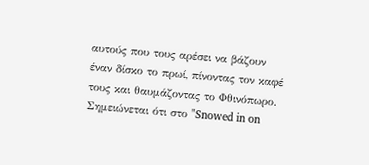αυτούς που τους αρέσει να βάζουν έναν δίσκο το πρωί, πίνοντας τον καφέ τους και θαυμάζοντας το Φθινόπωρο. Σημειώνεται ότι στο "Snowed in on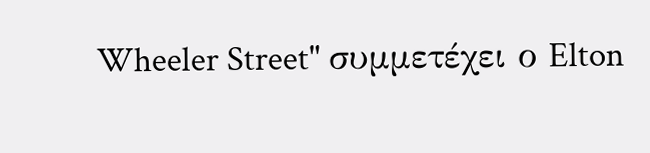Wheeler Street" συμμετέχει ο Elton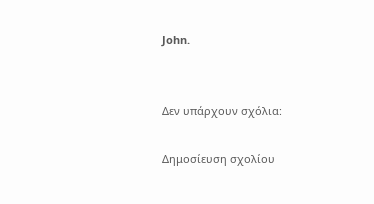John.


Δεν υπάρχουν σχόλια:

Δημοσίευση σχολίου